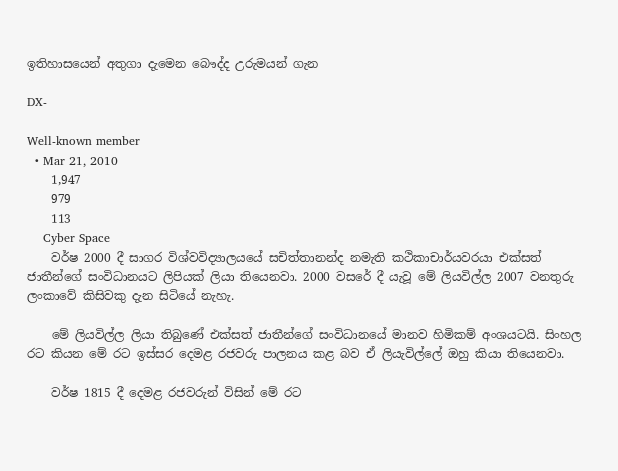ඉතිහාසයෙන් අතුගා දැමෙන බෞද්ද උරුමයන් ගැන

DX-

Well-known member
  • Mar 21, 2010
    1,947
    979
    113
    Cyber Space
    වර්ෂ 2000 දී සාගර විශ්වවිද්‍යාලයයේ සචිත්තානන්ද නමැති කථිකාචාර්යවරයා එක්සත් ජාතීන්ගේ සංවිධානයට ලිපියක් ලියා තියෙනවා. 2000 වසරේ දී යැවූ මේ ලියවිල්ල 2007 වනතුරු ලංකාවේ කිසිවකු දැන සිටියේ නැහැ.

    මේ ලියවිල්ල ලියා තිබුණේ එක්සත් ජාතීන්ගේ සංවිධානයේ මානව හිමිකම් අංශයටයි. සිංහල රට කියන මේ රට ඉස්සර දෙමළ රජවරු පාලනය කළ බව ඒ ලියැවිල්ලේ ඔහු කියා තියෙනවා.

    වර්ෂ 1815 දී දෙමළ රජවරුන් විසින් මේ රට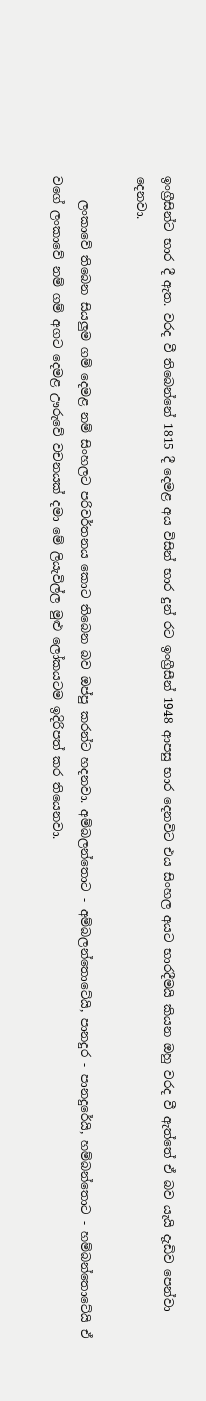ඉංග්‍රීසින්ට භාර දී ඇත. වරද වී තිබෙන්නේ 1815 දී දෙමළ අය විසින් භාර දුන් රට ඉංග්‍රීසීන් 1948 ආපසු භාර දෙනවිට එය සිංහල අයට භාරදීමයි කියන ඔහු වරද වී ඇත්තේ ඒ බව යැයි දැඩිව පෙන්වා දෙනවා.

    ලංකාවේ තිබෙන සියලුම ගම් දෙමළ නම් සිංහලට පරිවර්තනය කොට තිබෙන බව ඔප්පු කරන්ට හදනවා. අම්බලන්තොට - අම්බලන්තොටේයි, පානදුර - පානදුරේයි, හම්බන්තොට - හම්බන්තොටේයි ඒ වගේ ලංකාවේ නම් ගම් අගට දෙමළ ඌරුවේ වචනයක් දමා මේ ලියැවිල්ල මුළු ලෝකයටම ඉදිරිපත් කර තියෙනවා.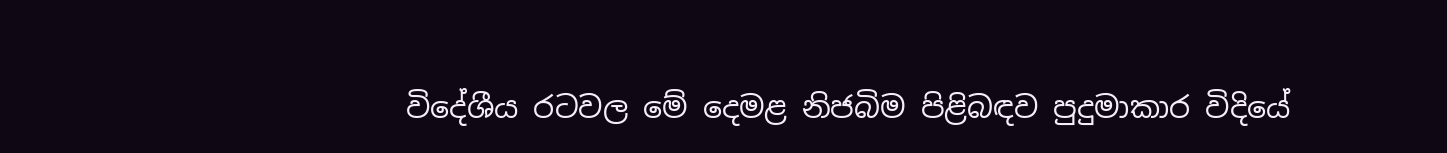විදේශීය රටවල මේ දෙමළ නිජබිම පිළිබඳව පුදුමාකාර විදියේ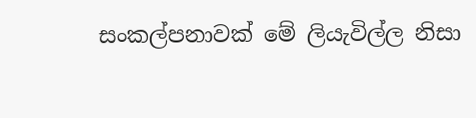සංකල්පනාවක් මේ ලියැවිල්ල නිසා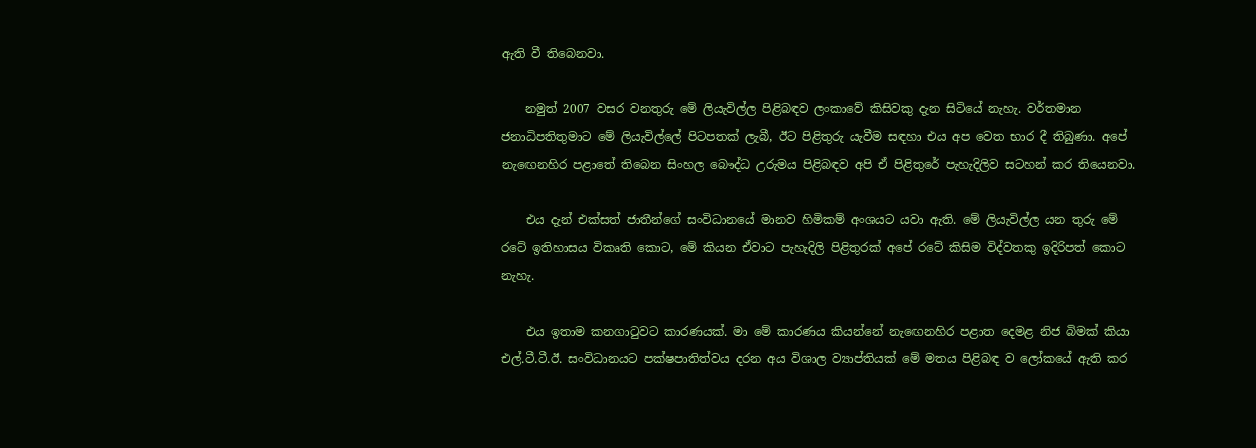ඇති වී තිබෙනවා.

    නමුත් 2007 වසර වනතුරු මේ ලියැවිල්ල පිළිබඳව ලංකාවේ කිසිවකු දැන සිටියේ නැහැ. වර්තමාන ජනාධිපතිතුමාට මේ ලියැවිල්ලේ පිටපතක් ලැබී, ඊට පිළිතුරු යැවීම සඳහා එය අප වෙත භාර දී තිබුණා. අපේ නැඟෙනහිර පළාතේ තිබෙන සිංහල බෞද්ධ උරුමය පිළිබඳව අපි ඒ පිළිතුරේ පැහැදිලිව සටහන් කර තියෙනවා.

    එය දැන් එක්සත් ජාතීන්ගේ සංවිධානයේ මානව හිමිකම් අංශයට යවා ඇති. මේ ලියැවිල්ල යන තුරු මේ රටේ ඉතිහාසය විකෘති කොට, මේ කියන ඒවාට පැහැදිලි පිළිතුරක් අපේ රටේ කිසිම විද්වතකු ඉදිරිපත් කොට නැහැ.

    එය ඉතාම කනගාටුවට කාරණයක්. මා මේ කාරණය කියන්නේ නැඟෙනහිර පළාත දෙමළ නිජ බිමක් කියා එල්.ටී.ටී.ඊ. සංවිධානයට පක්ෂපාතිත්වය දරන අය විශාල ව්‍යාප්තියක් මේ මතය පිළිබඳ ව ලෝකයේ ඇති කර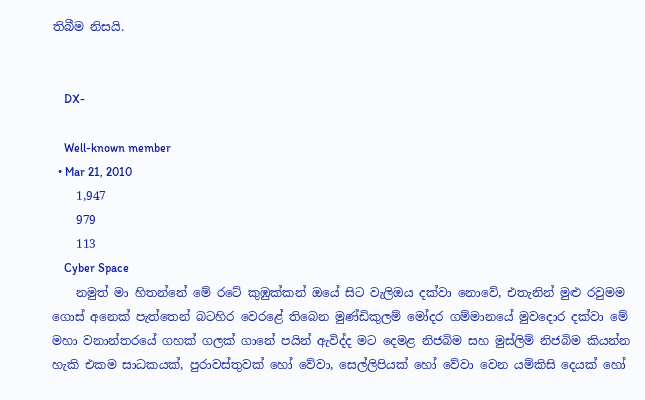තිබීම නිසයි.


    DX-

    Well-known member
  • Mar 21, 2010
    1,947
    979
    113
    Cyber Space
    නමුත් මා හිතන්නේ මේ රටේ කුඹුක්කන් ඔයේ සිට වැලිඔය දක්වා නොවේ, එතැනින් මුළු රවුමම ගොස් අනෙක් පැත්තෙන් බටහිර වෙරළේ තිබෙන මුණ්ඩිකුලම් මෝදර ගම්මානයේ මුවදොර දක්වා මේ මහා වනාන්තරයේ ගහක් ගලක් ගානේ පයින් ඇවිද්ද මට දෙමළ නිජබිම සහ මුස්ලිම් නිජබිම කියන්න හැකි එකම සාධකයක්, පුරාවස්තුවක් හෝ වේවා, සෙල්ලිපියක් හෝ වේවා වෙන යම්කිසි දෙයක් හෝ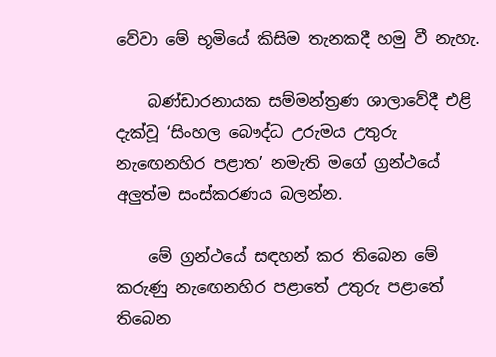වේවා මේ භූමියේ කිසිම තැනකදී හමු වී නැහැ.

    බණ්ඩාරනායක සම්මන්ත්‍රණ ශාලාවේදී එළි දැක්වූ ‘සිංහල බෞද්ධ උරුමය උතුරු නැඟෙනහිර පළාත’ නමැති මගේ ග්‍රන්ථයේ අලුත්ම සංස්කරණය බලන්න.

    මේ ග්‍රන්ථයේ සඳහන් කර තිබෙන මේ කරුණු නැඟෙනහිර පළාතේ උතුරු පළාතේ තිබෙන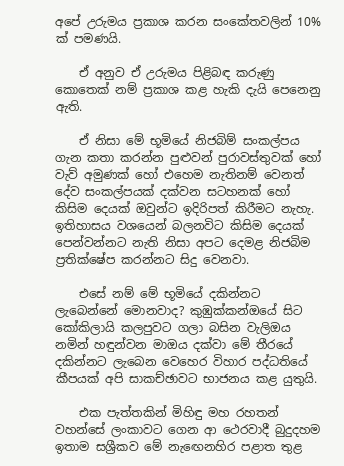අපේ උරුමය ප්‍රකාශ කරන සංකේතවලින් 10% ක් පමණයි.

    ඒ අනුව ඒ උරුමය පිළිබඳ කරුණු කොතෙක් නම් ප්‍රකාශ කළ හැකි දැයි පෙනෙනු ඇති.

    ඒ නිසා මේ භූමියේ නිජබිම් සංකල්පය ගැන කතා කරන්න පුළුවන් පුරාවස්තුවක් හෝ වැව් අමුණක් හෝ එහෙම නැතිනම් වෙනත් දේව සංකල්පයක් දක්වන සටහනක් හෝ කිසිම දෙයක් ඔවුන්ට ඉදිරිපත් කිරීමට නැහැ. ඉතිහාසය වශයෙන් බලනවිට කිසිම දෙයක් පෙන්වන්නට නැති නිසා අපට දෙමළ නිජබිම ප්‍රතික්ෂේප කරන්නට සිදු වෙනවා.

    එසේ නම් මේ භූමියේ දකින්නට ලැබෙන්නේ මොනවාද? කුඹුක්කන්ඔයේ සිට කෝකිලායි කලපුවට ගලා බසින වැලිඔය නමින් හඳුන්වන මාඔය දක්වා මේ තීරයේ දකින්නට ලැබෙන වෙහෙර විහාර පද්ධතියේ කීපයක් අපි සාකච්ඡාවට භාජනය කළ යුතුයි.

    එක පැත්තකින් මිහිඳු මහ රහතන් වහන්සේ ලංකාවට ගෙන ආ ථෙරවාදී බුදුදහම ඉතාම සශ්‍රීකව මේ නැඟෙනහිර පළාත තුළ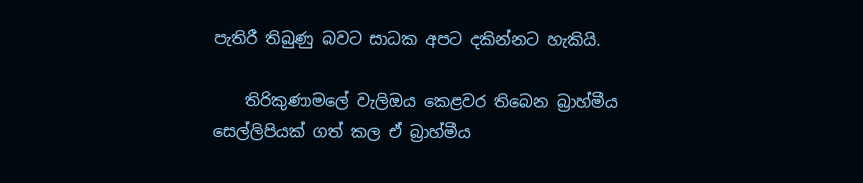පැතිරී තිබුණු බවට සාධක අපට දකින්නට හැකියි.

    තිරිකුණාමලේ වැලිඔය කෙළවර තිබෙන බ්‍රාහ්මීය සෙල්ලිපියක් ගත් කල ඒ බ්‍රාහ්මීය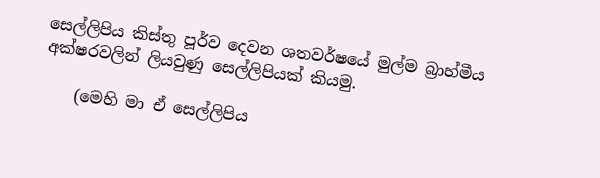සෙල්ලිපිය කිස්තු පූර්ව දෙවන ශතවර්ෂයේ මුල්ම බ්‍රාහ්මීය අක්ෂරවලින් ලියවුණු සෙල්ලිපියක් කියමු.

    (මෙහි මා ඒ සෙල්ලිපිය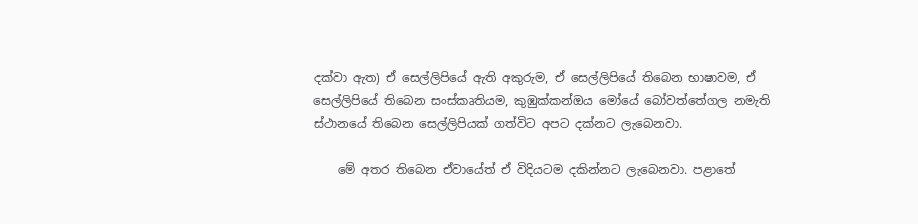දක්වා ඇත) ඒ සෙල්ලිපියේ ඇති අකුරුම, ඒ සෙල්ලිපියේ තිබෙන භාෂාවම, ඒ සෙල්ලිපියේ තිබෙන සංස්කෘතියම, කුඹුක්කන්ඔය මෝයේ බෝවත්තේගල නමැති ස්ථානයේ තිබෙන සෙල්ලිපියක් ගත්විට අපට දක්නට ලැබෙනවා.

    මේ අතර තිබෙන ඒවායේත් ඒ විදියටම දකින්නට ලැබෙනවා. පළාතේ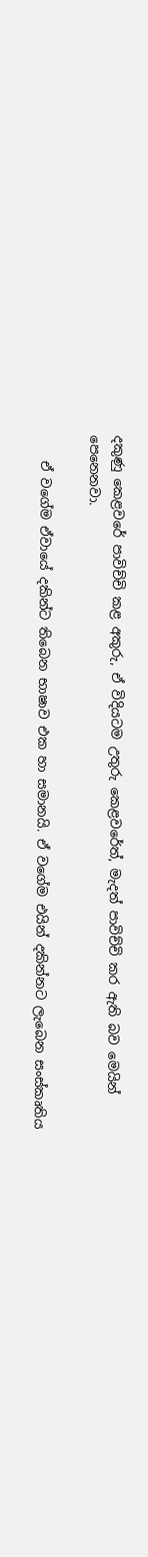දකුණු කෙළවරේ පාවිච්චි කළ අකුරු, ඒ විදියටම උතුරු කෙළවරේත්, මැදත් පාවිච්චි කර ඇති බව මෙයින් පෙනෙනවා.

    ඒ වගේම ඒවායේ දකින්ට තිබෙන භාෂාව එක හා සමානයි. ඒ වගේම එයින් දකින්නට ලැබෙන සංස්කෘතිය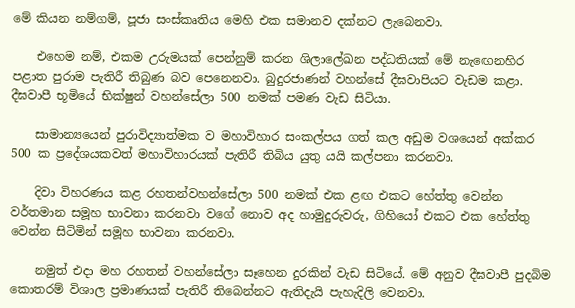මේ කියන නම්ගම්, පූජා සංස්කෘතිය මෙහි එක සමානව දක්නට ලැබෙනවා.

    එහෙම නම්, එකම උරුමයක් පෙන්නුම් කරන ශිලාලේඛන පද්ධතියක් මේ නැඟෙනහිර පළාත පුරාම පැතිරී තිබුණ බව පෙනෙනවා. බුදුරජාණන් වහන්සේ දීඝවාපියට වැඩම කළා. දීඝවාපී භූමියේ භික්ෂුන් වහන්සේලා 500 නමක් පමණ වැඩ සිටියා.

    සාමාන්‍යයෙන් පුරාවිද්‍යාත්මක ව මහාවිහාර සංකල්පය ගත් කල අඩුම වශයෙන් අක්කර 500 ක ප්‍රදේශයකවත් මහාවිහාරයක් පැතිරී තිබිය යුතු යයි කල්පනා කරනවා.

    දිවා විහරණය කළ රහතන්වහන්සේලා 500 නමක් එක ළඟ එකට හේත්තු වෙන්න වර්තමාන සමූහ භාවනා කරනවා වගේ නොව අද හාමුදුරුවරු, ගිහියෝ එකට එක හේත්තු වෙන්න සිටිමින් සමූහ භාවනා කරනවා.

    නමුත් එදා මහ රහතන් වහන්සේලා සෑහෙන දුරකින් වැඩ සිටියේ. මේ අනුව දීඝවාපී පුදබිම කොතරම් විශාල ප්‍රමාණයක් පැතිරී තිබෙන්නට ඇතිදැයි පැහැදිලි වෙනවා.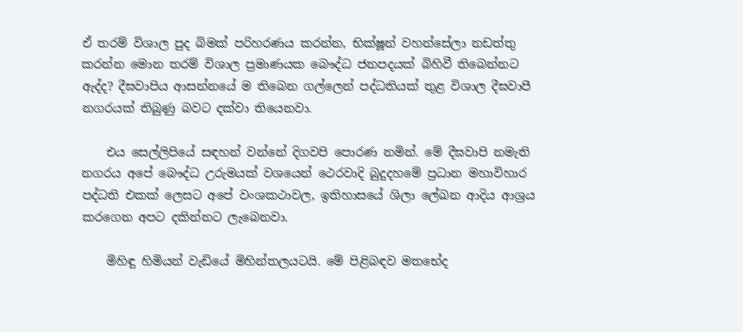ඒ තරම් විශාල පුද බිමක් පරිහරණය කරන්න, භික්ෂූන් වහන්සේලා නඩත්තු කරන්න මොන තරම් විශාල ප්‍රමාණයක බෞද්ධ ජනපදයක් බිහිවී තිබෙන්නට ඇද්ද? දීඝවාපිය ආසන්නයේ ම තිබෙන ගල්ලෙන් පද්ධතියක් තුළ විශාල දීඝවාපී නගරයක් තිබුණු බවට දක්වා තියෙනවා.

    එය සෙල්ලිපියේ සඳහන් වන්නේ දිගවපි පොරණ නමින්. මේ දීඝවාපි නමැති නගරය අපේ බෞද්ධ උරුමයක් වශයෙන් ථෙරවාදි බුදුදහමේ ප්‍රධාන මහාවිහාර පද්ධති එකක් ලෙසට අපේ වංශකථාවල, ඉතිහාසයේ ශිලා ලේඛන ආදිය ආශ්‍රය කරගෙන අපට දකින්නට ලැබෙනවා.

    මිහිඳු හිමියන් වැඩියේ මිහින්තලයටයි. මේ පිළිබඳව මතභේද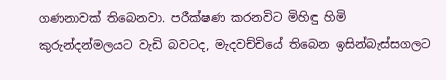ගණනාවක් තිබෙනවා. පරීක්ෂණ කරනවිට මිහිඳු හිමි කුරුන්දන්මලයට වැඩි බවටද, මැදවච්චියේ තිබෙන ඉසින්බැස්සගලට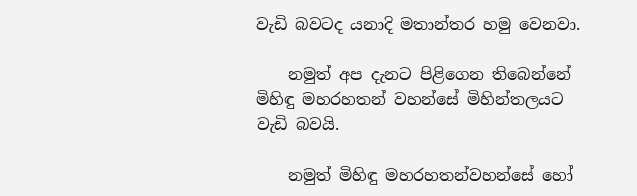වැඩි බවටද යනාදි මතාන්තර හමු වෙනවා.

    නමුත් අප දැනට පිළිගෙන තිබෙන්නේ මිහිඳු මහරහතන් වහන්සේ මිහින්තලයට වැඩි බවයි.

    නමුත් මිහිඳු මහරහතන්වහන්සේ හෝ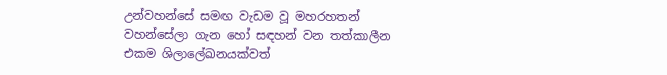උන්වහන්සේ සමඟ වැඩම වූ මහරහතන් වහන්සේලා ගැන හෝ සඳහන් වන තත්කාලීන එකම ශිලාලේඛනයක්වත්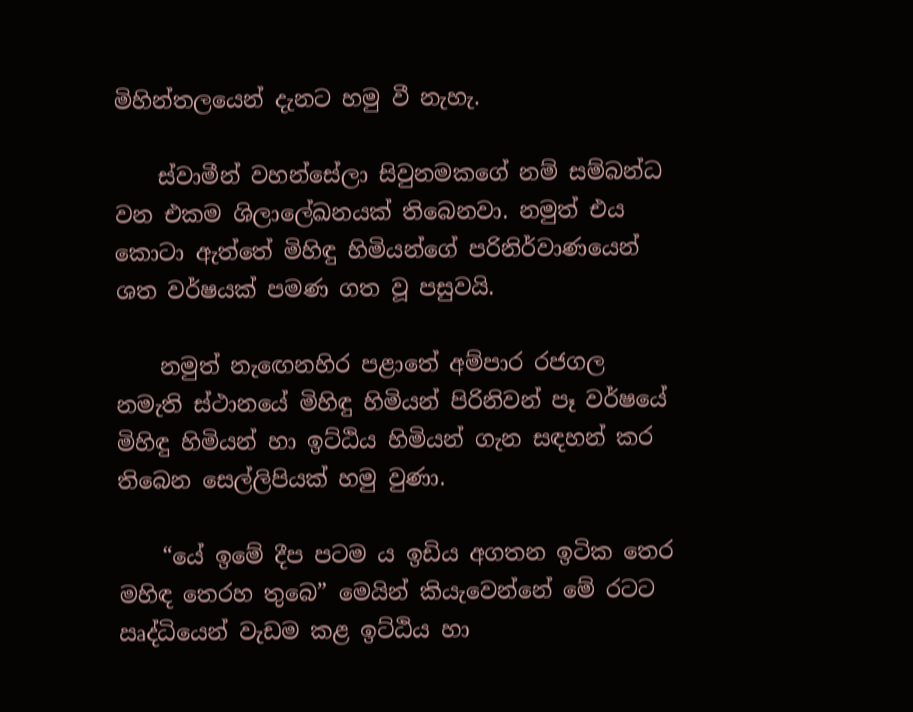මිහින්තලයෙන් දැනට හමු වී නැහැ.

    ස්වාමීන් වහන්සේලා සිවුනමකගේ නම් සම්බන්ධ වන එකම ශිලාලේඛනයක් තිබෙනවා. නමුත් එය කොටා ඇත්තේ මිහිඳු හිමියන්ගේ පරිනිර්වාණයෙන් ශත වර්ෂයක් පමණ ගත වූ පසුවයි.

    නමුත් නැඟෙනහිර පළාතේ අම්පාර රජගල නමැති ස්ථානයේ මිහිඳු හිමියන් පිරිනිවන් පෑ වර්ෂයේ මිහිඳු හිමියන් හා ඉට්ඨිය හිමියන් ගැන සඳහන් කර තිබෙන සෙල්ලිපියක් හමු වුණා.

    “යේ ඉමේ දීප පටම ය ඉඩිය අගතන ඉටික තෙර මහිඳ තෙරහ තුබෙ” මෙයින් කියැවෙන්නේ මේ රටට ඍද්ධියෙන් වැඩම කළ ඉට්ඨිය හා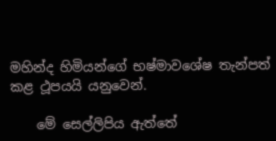මහින්ද හිමියන්ගේ භෂ්මාවශේෂ තැන්පත් කළ ථූපයයි යනුවෙන්.

    මේ සෙල්ලිපිය ඇත්තේ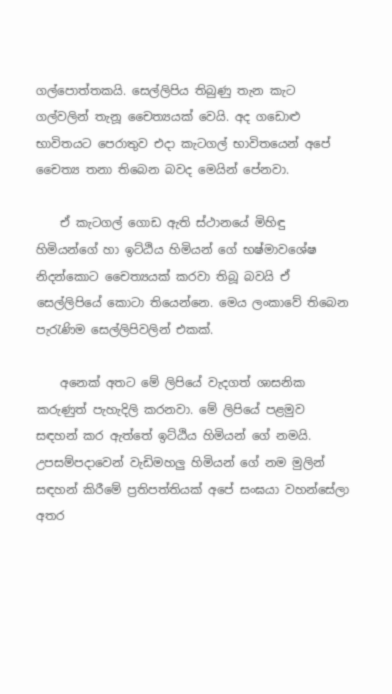ගල්පොත්තකයි. සෙල්ලිපිය තිබුණු තැන කැට ගල්වලින් තැනූ චෛත්‍යයක් වෙයි. අද ගඩොළු භාවිතයට පෙරාතුව එදා කැටගල් භාවිතයෙන් අපේ චෛත්‍ය තනා තිබෙන බවද මෙයින් පේනවා.

    ඒ කැටගල් ගොඩ ඇති ස්ථානයේ මිහිඳු හිමියන්ගේ හා ඉට්ඨිය හිමියන් ගේ භෂ්මාවශේෂ නිදන්කොට චෛත්‍යයක් කරවා තිබූ බවයි ඒ සෙල්ලිපියේ කොටා තියෙන්නෙ. මෙය ලංකාවේ තිබෙන පැරැණිම සෙල්ලිපිවලින් එකක්.

    අනෙක් අතට මේ ලිපියේ වැදගත් ශාසනික කරුණුත් පැහැදිලි කරනවා. මේ ලිපියේ පළමුව සඳහන් කර ඇත්තේ ඉට්ඨිය හිමියන් ගේ නමයි. උපසම්පදාවෙන් වැඩිමහලු හිමියන් ගේ නම මුලින් සඳහන් කිරීමේ ප්‍රතිපත්තියක් අපේ සංඝයා වහන්සේලා අතර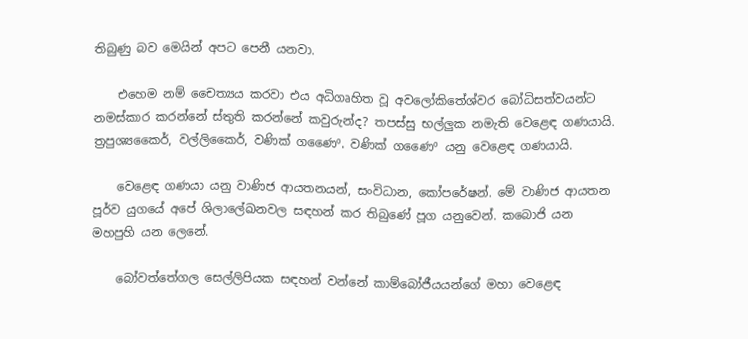තිබුණු බව මෙයින් අපට පෙනී යනවා.

    එහෙම නම් චෛත්‍යය කරවා එය අධිගෘහිත වූ අවලෝකිතේශ්වර බෝධිසත්වයන්ට නමස්කාර කරන්නේ ස්තුති කරන්නේ කවුරුන්ද? තපස්සු භල්ලුක නමැති වෙළෙඳ ගණයායි. ත්‍රපුශ්‍යකෛර්, වල්ලිකෛර්, වණික් ගණෛº. වණික් ගණෛº යනු වෙළෙඳ ගණයායි.

    වෙළෙඳ ගණයා යනු වාණිජ ආයතනයන්, සංවිධාන, කෝපරේෂන්. මේ වාණිජ ආයතන පූර්ව යුගයේ අපේ ශිලාලේඛනවල සඳහන් කර තිබුණේ පූග යනුවෙන්. කබොජි යන මහපුහි යන ලෙනේ.

    බෝවත්තේගල සෙල්ලිපියක සඳහන් වන්නේ කාම්බෝජීයයන්ගේ මහා වෙළෙඳ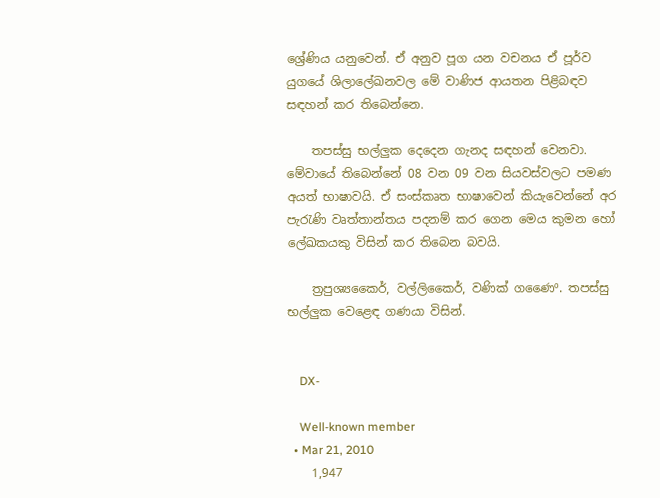ශ්‍රේණිය යනුවෙන්. ඒ අනුව පූග යන වචනය ඒ පූර්ව යුගයේ ශිලාලේඛනවල මේ වාණිජ ආයතන පිළිබඳව සඳහන් කර තිබෙන්නෙ.

    තපස්සු භල්ලුක දෙදෙන ගැනද සඳහන් වෙනවා. මේවායේ තිබෙන්නේ 08 වන 09 වන සියවස්වලට පමණ අයත් භාෂාවයි. ඒ සංස්කෘත භාෂාවෙන් කියැවෙන්නේ අර පැරැණි වෘත්තාන්තය පදනම් කර ගෙන මෙය කුමන හෝ ලේඛකයකු විසින් කර තිබෙන බවයි.

    ත්‍රපුශ්‍යකෛර්, වල්ලිකෛර්, වණික් ගණෛº. තපස්සු භල්ලුක වෙළෙඳ ගණයා විසින්.


    DX-

    Well-known member
  • Mar 21, 2010
    1,947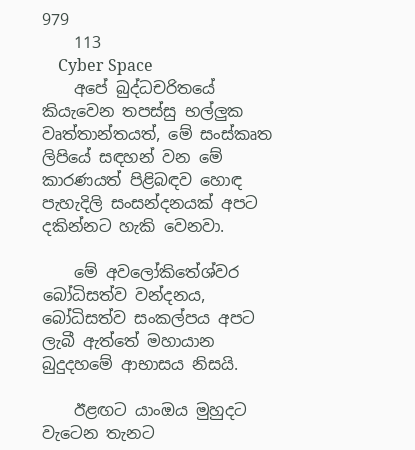979
    113
    Cyber Space
    අපේ බුද්ධචරිතයේ කියැවෙන තපස්සු භල්ලුක වෘත්තාන්තයත්, මේ සංස්කෘත ලිපියේ සඳහන් වන මේ කාරණයත් පිළිබඳව හොඳ පැහැදිලි සංසන්දනයක් අපට දකින්නට හැකි වෙනවා.

    මේ අවලෝකිතේශ්වර බෝධිසත්ව වන්දනය, බෝධිසත්ව සංකල්පය අපට ලැබී ඇත්තේ මහායාන බුදුදහමේ ආභාසය නිසයි.

    ඊළඟට යාංඔය මුහුදට වැටෙන තැනට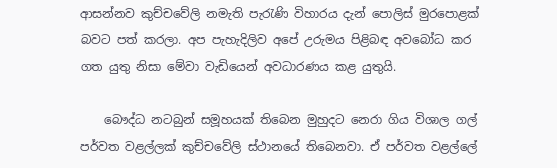ආසන්නව කුච්චවේලි නමැති පැරැණි විහාරය දැන් පොලිස් මුරපොළක් බවට පත් කරලා. අප පැහැදිලිව අපේ උරුමය පිළිබඳ අවබෝධ කර ගත යුතු නිසා මේවා වැඩියෙන් අවධාරණය කළ යුතුයි.

    බෞද්ධ නටබුන් සමූහයක් තිබෙන මුහුදට නෙරා ගිය විශාල ගල් පර්වත වළල්ලක් කුච්චවේලි ස්ථානයේ තිබෙනවා. ඒ පර්වත වළල්ලේ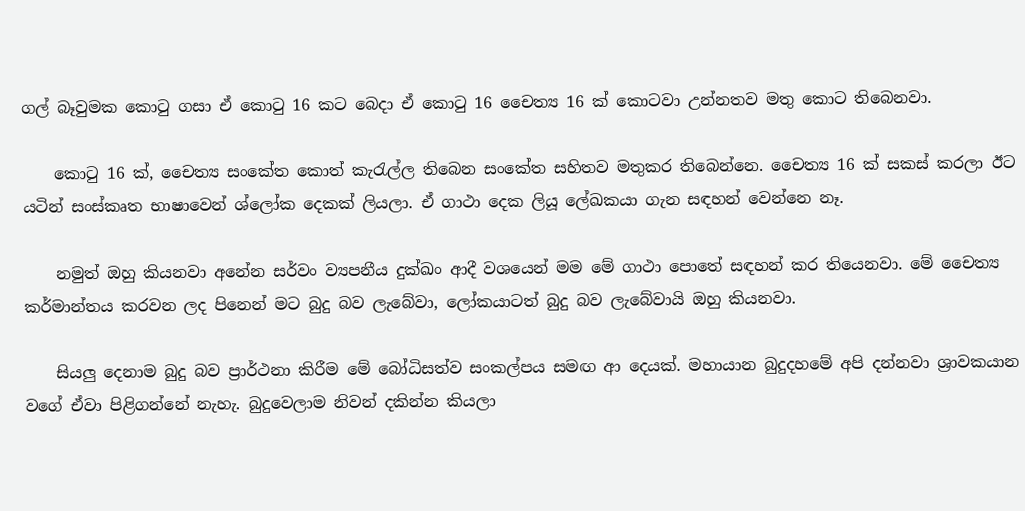ගල් බෑවුමක කොටු ගසා ඒ කොටු 16 කට බෙදා ඒ කොටු 16 චෛත්‍ය 16 ක් කොටවා උන්නතව මතු කොට තිබෙනවා.

    කොටු 16 ක්, චෛත්‍ය සංකේත කොත් කැරැල්ල තිබෙන සංකේත සහිතව මතුකර තිබෙන්නෙ. චෛත්‍ය 16 ක් සකස් කරලා ඊට යටින් සංස්කෘත භාෂාවෙන් ශ්ලෝක දෙකක් ලියලා. ඒ ගාථා දෙක ලියූ ලේඛකයා ගැන සඳහන් වෙන්නෙ නෑ.

    නමුත් ඔහු කියනවා අනේන සර්වං ව්‍යපනීය දුක්ඛං ආදී වශයෙන් මම මේ ගාථා පොතේ සඳහන් කර තියෙනවා. මේ චෛත්‍ය කර්මාන්තය කරවන ලද පිනෙන් මට බුදු බව ලැබේවා, ලෝකයාටත් බුදු බව ලැබේවායි ඔහු කියනවා.

    සියලු දෙනාම බුදු බව ප්‍රාර්ථනා කිරීම මේ බෝධිසත්ව සංකල්පය සමඟ ආ දෙයක්. මහායාන බුදුදහමේ අපි දන්නවා ශ්‍රාවකයාන වගේ ඒවා පිළිගන්නේ නැහැ. බුදුවෙලාම නිවන් දකින්න කියලා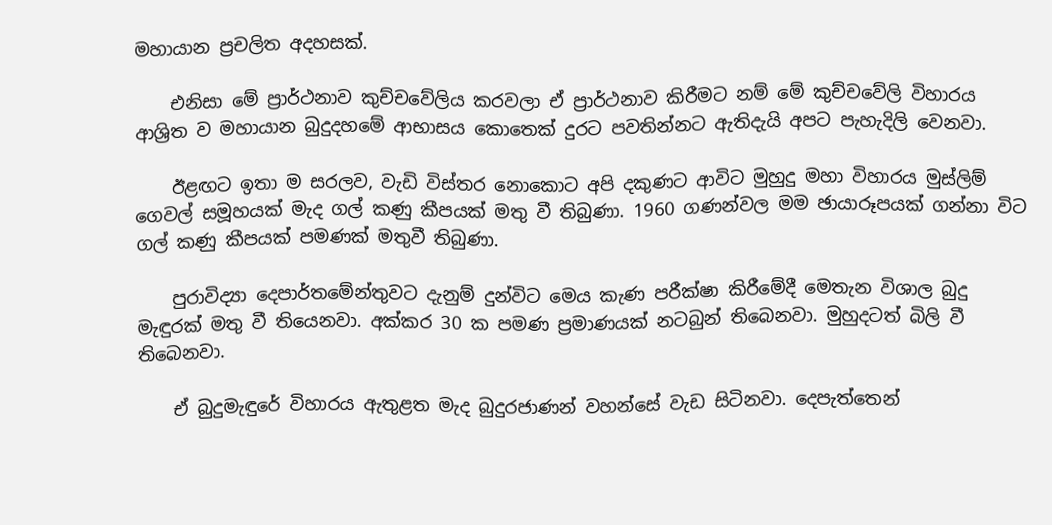මහායාන ප්‍රචලිත අදහසක්.

    එනිසා මේ ප්‍රාර්ථනාව කුච්චවේලිය කරවලා ඒ ප්‍රාර්ථනාව කිරීමට නම් මේ කුච්චවේලි විහාරය ආශ්‍රිත ව මහායාන බුදුදහමේ ආභාසය කොතෙක් දුරට පවතින්නට ඇතිදැයි අපට පැහැදිලි වෙනවා.

    ඊළඟට ඉතා ම සරලව, වැඩි විස්තර නොකොට අපි දකුණට ආවිට මුහුදු මහා විහාරය මුස්ලිම් ගෙවල් සමූහයක් මැද ගල් කණු කීපයක් මතු වී තිබුණා. 1960 ගණන්වල මම ඡායාරූපයක් ගන්නා විට ගල් කණු කීපයක් පමණක් මතුවී තිබුණා.

    පුරාවිද්‍යා දෙපාර්තමේන්තුවට දැනුම් දුන්විට මෙය කැණ පරීක්ෂා කිරීමේදී මෙතැන විශාල බුදු මැඳුරක් මතු වී තියෙනවා. අක්කර 30 ක පමණ ප්‍රමාණයක් නටබුන් තිබෙනවා. මුහුදටත් බිලි වී තිබෙනවා.

    ඒ බුදුමැඳුරේ විහාරය ඇතුළත මැද බුදුරජාණන් වහන්සේ වැඩ සිටිනවා. දෙපැත්තෙන්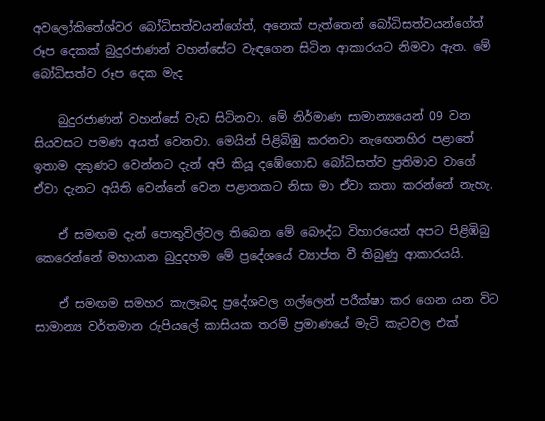අවලෝකිතේශ්වර බෝධිසත්වයන්ගේත්, අනෙක් පැත්තෙන් බෝධිසත්වයන්ගේත් රූප දෙකක් බුදුරජාණන් වහන්සේට වැඳගෙන සිටින ආකාරයට නිමවා ඇත. මේ බෝධිසත්ව රූප දෙක මැද

    බුදුරජාණන් වහන්සේ වැඩ සිටිනවා. මේ නිර්මාණ සාමාන්‍යයෙන් 09 වන සියවසට පමණ අයත් වෙනවා. මෙයින් පිළිබිඹු කරනවා නැඟෙනහිර පළාතේ ඉතාම දකුණට වෙන්නට දැන් අපි කියූ දඹේගොඩ බෝධිසත්ව ප්‍රතිමාව වාගේ ඒවා දැනට අයිති වෙන්නේ වෙන පළාතකට නිසා මා ඒවා කතා කරන්නේ නැහැ.

    ඒ සමඟම දැන් පොතුවිල්වල තිබෙන මේ බෞද්ධ විහාරයෙන් අපට පිළිඹිබු කෙරෙන්නේ මහායාන බුදුදහම මේ ප්‍රදේශයේ ව්‍යාප්ත වී තිබුණු ආකාරයයි.

    ඒ සමඟම සමහර කැලෑබද ප්‍රදේශවල ගල්ලෙන් පරීක්ෂා කර ගෙන යන විට සාමාන්‍ය වර්තමාන රුපියලේ කාසියක තරම් ප්‍රමාණයේ මැටි කැටවල එක්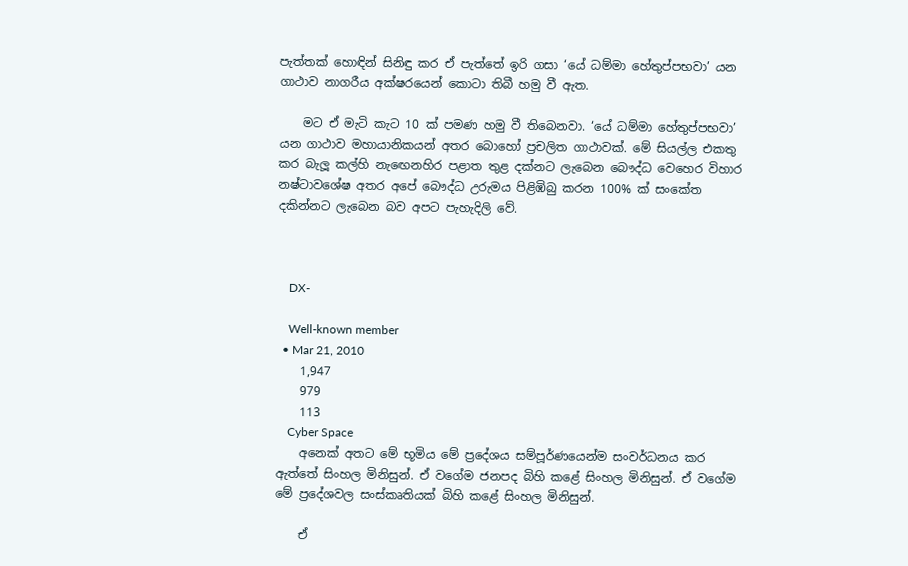පැත්තක් හොඳින් සිනිඳු කර ඒ පැත්තේ ඉරි ගසා ‘යේ ධම්මා හේතුප්පභවා’ යන ගාථාව නාගරීය අක්ෂරයෙන් කොටා තිබී හමු වී ඇත.

    මට ඒ මැටි කැට 10 ක් පමණ හමු වී තිබෙනවා. ‘යේ ධම්මා හේතුප්පභවා’ යන ගාථාව මහායානිකයන් අතර බොහෝ ප්‍රචලිත ගාථාවක්. මේ සියල්ල එකතු කර බැලූ කල්හි නැඟෙනහිර පළාත තුළ දක්නට ලැබෙන බෞද්ධ වෙහෙර විහාර නෂ්ටාවශේෂ අතර අපේ බෞද්ධ උරුමය පිළිඹිබු කරන 100% ක් සංකේත දකින්නට ලැබෙන බව අපට පැහැදිලි වේ.



    DX-

    Well-known member
  • Mar 21, 2010
    1,947
    979
    113
    Cyber Space
    අනෙක් අතට මේ භූමිය මේ ප්‍රදේශය සම්පූර්ණයෙන්ම සංවර්ධනය කර ඇත්තේ සිංහල මිනිසුන්. ඒ වගේම ජනපද බිහි කළේ සිංහල මිනිසුන්. ඒ වගේම මේ ප්‍රදේශවල සංස්කෘතියක් බිහි කළේ සිංහල මිනිසුන්.

    ඒ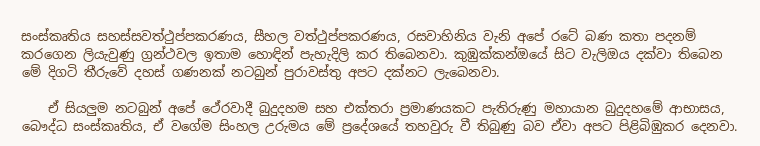සංස්කෘතිය සහස්සවත්ථුප්පකරණය, සීහල වත්ථුප්පකරණය, රසවාහිනිය වැනි අපේ රටේ බණ කතා පදනම් කරගෙන ලියැවුණු ග්‍රන්ථවල ඉතාම හොඳින් පැහැදිලි කර තිබෙනවා. කුඹුක්කන්ඔයේ සිට වැලිඔය දක්වා තිබෙන මේ දිගටි තීරුවේ දහස් ගණනක් නටබුන් පුරාවස්තු අපට දක්නට ලැබෙනවා.

    ඒ සියලුම නටබුන් අපේ ථේරවාදී බුදුදහම සහ එක්තරා ප්‍රමාණයකට පැතිරුණු මහායාන බුදුදහමේ ආභාසය, බෞද්ධ සංස්කෘතිය, ඒ වගේම සිංහල උරුමය මේ ප්‍රදේශයේ තහවුරු වී තිබුණු බව ඒවා අපට පිළිබිඹුකර දෙනවා.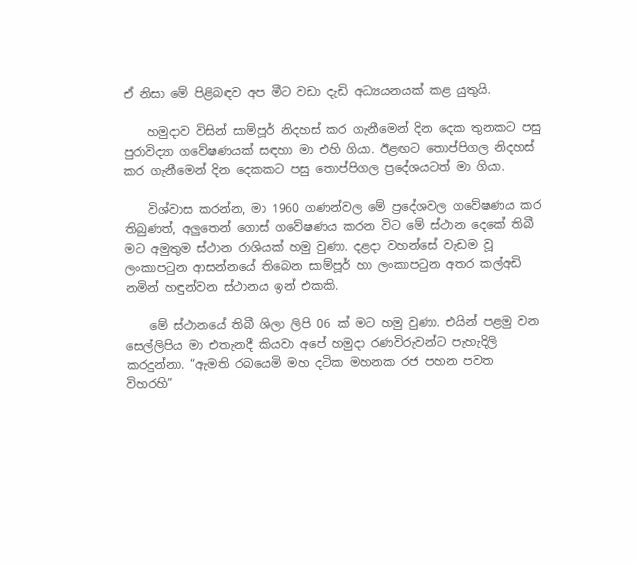ඒ නිසා මේ පිළිබඳව අප මීට වඩා දැඩි අධ්‍යයනයක් කළ යුතුයි.

    හමුදාව විසින් සාම්පූර් නිදහස් කර ගැනීමෙන් දින දෙක තුනකට පසු පුරාවිද්‍යා ගවේෂණයක් සඳහා මා එහි ගියා. ඊළඟට තොප්පිගල නිදහස් කර ගැනීමෙන් දින දෙකකට පසු තොප්පිගල ප්‍රදේශයටත් මා ගියා.

    විශ්වාස කරන්න, මා 1960 ගණන්වල මේ ප්‍රදේශවල ගවේෂණය කර තිබුණත්, අලුතෙන් ගොස් ගවේෂණය කරන විට මේ ස්ථාන දෙකේ තිබී මට අමුතුම ස්ථාන රාශියක් හමු වුණා. දළදා වහන්සේ වැඩම වූ ලංකාපටුන ආසන්නයේ තිබෙන සාම්පූර් හා ලංකාපටුන අතර කල්අඩි නමින් හඳුන්වන ස්ථානය ඉන් එකකි.

    මේ ස්ථානයේ තිබී ශිලා ලිපි 06 ක් මට හමු වුණා. එයින් පළමු වන සෙල්ලිපිය මා එතැනදී කියවා අපේ හමුදා රණවිරුවන්ට පැහැදිලි කරදුන්නා. “ඇමති රබයෙමි මහ දටික මහනක රජ පහන පවත විහරහි”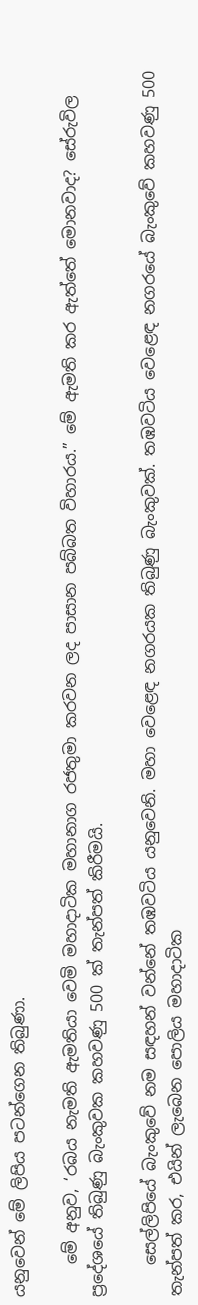යනුවෙන් මේ ලිපිය පටන්ගෙන තිබුණා.

    මේ අනුව, ‘රබය නැමති ඇමතියා වෙමි මහාදාටික මහානාග රජතුමා කරවන ලද පාසාන පබ්බත විහාරය.” මේ ඇමති කර ඇත්තේ මොනවාද? සේරුවිල ප්‍රදේශයේ තිබුණු බැංකුවක කහවණු 500 ක් තැන්පත් කිරීමයි.

    සෙල්ලිපියේ බැංකුවේ නම සඳහන් වන්නේ තඹවටිය යනුවෙනි. මහා වෙළෙඳ නගරයක තිබුණු බැංකුවක්. තඹවටිය වෙළෙඳ නගරයේ බැංකුවේ කහවණු 500 තැන්පත් කර, එයින් ලැබෙන පොලිය මහාදාටික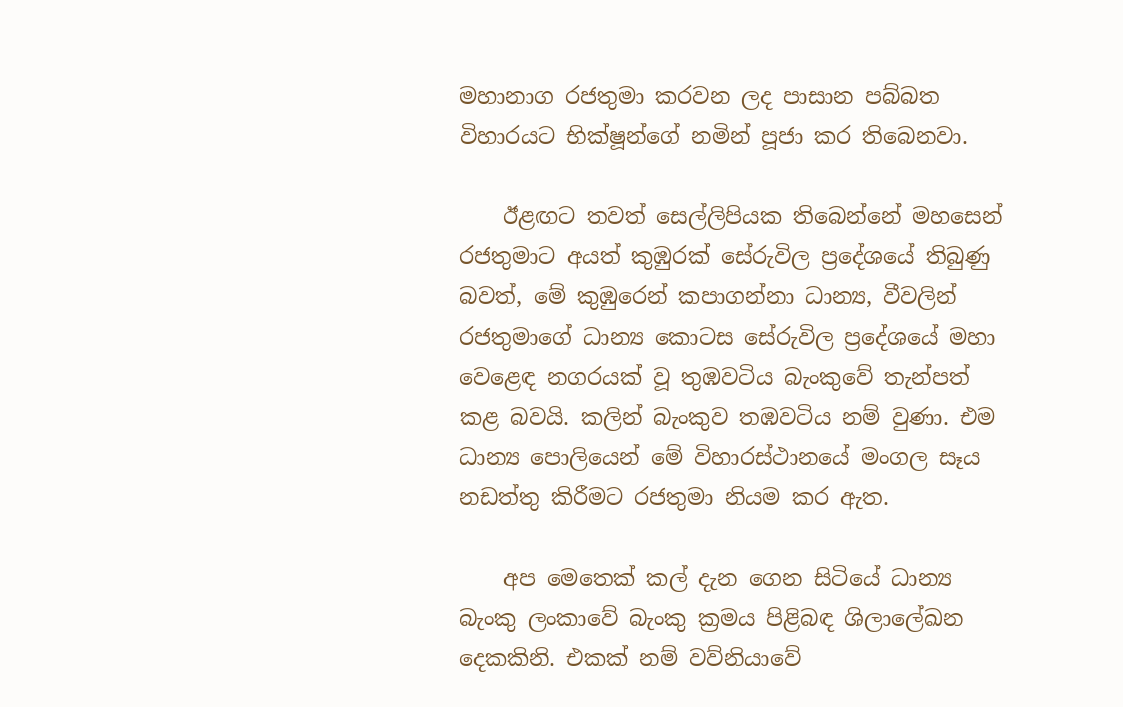මහානාග රජතුමා කරවන ලද පාසාන පබ්බත විහාරයට භික්ෂූන්ගේ නමින් පූජා කර තිබෙනවා.

    ඊළඟට තවත් සෙල්ලිපියක තිබෙන්නේ මහසෙන් රජතුමාට අයත් කුඹුරක් සේරුවිල ප්‍රදේශයේ තිබුණු බවත්, මේ කුඹුරෙන් කපාගන්නා ධාන්‍ය, වීවලින් රජතුමාගේ ධාන්‍ය කොටස සේරුවිල ප්‍රදේශයේ මහා වෙළෙඳ නගරයක් වූ තුඹවටිය බැංකුවේ තැන්පත් කළ බවයි. කලින් බැංකුව තඹවටිය නම් වුණා. එම ධාන්‍ය පොලියෙන් මේ විහාරස්ථානයේ මංගල සෑය නඩත්තු කිරීමට රජතුමා නියම කර ඇත.

    අප මෙතෙක් කල් දැන ගෙන සිටියේ ධාන්‍ය බැංකු ලංකාවේ බැංකු ක්‍රමය පිළිබඳ ශිලාලේඛන දෙකකිනි. එකක් නම් වව්නියාවේ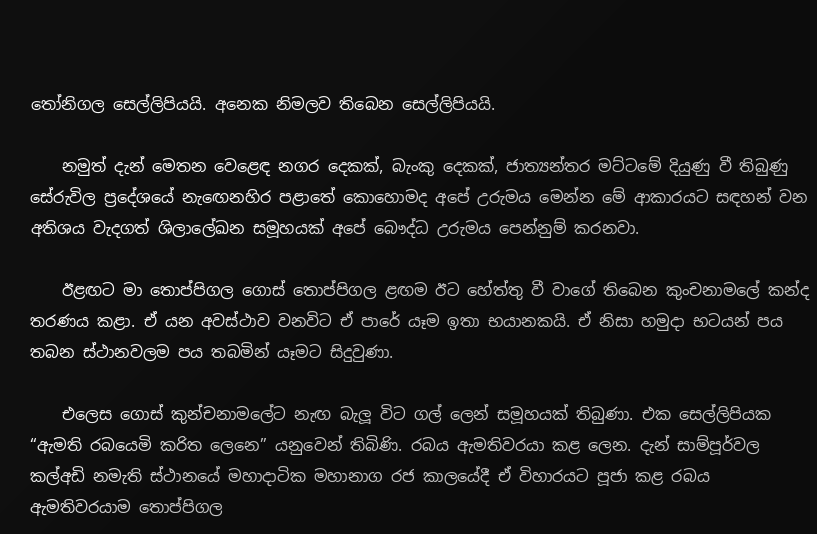තෝනිගල සෙල්ලිපියයි. අනෙක නිමලව තිබෙන සෙල්ලිපියයි.

    නමුත් දැන් මෙතන වෙළෙඳ නගර දෙකක්, බැංකු දෙකක්, ජාත්‍යන්තර මට්ටමේ දියුණු වී තිබුණු සේරුවිල ප්‍රදේශයේ නැඟෙනහිර පළාතේ කොහොමද අපේ උරුමය මෙන්න මේ ආකාරයට සඳහන් වන අතිශය වැදගත් ශිලාලේඛන සමූහයක් අපේ බෞද්ධ උරුමය පෙන්නුම් කරනවා.

    ඊළඟට මා තොප්පිගල ගොස් තොප්පිගල ළඟම ඊට හේත්තු වී වාගේ තිබෙන කුංචනාමලේ කන්ද තරණය කළා. ඒ යන අවස්ථාව වනවිට ඒ පාරේ යෑම ඉතා භයානකයි. ඒ නිසා හමුදා භටයන් පය තබන ස්ථානවලම පය තබමින් යෑමට සිදුවුණා.

    එලෙස ගොස් කුන්චනාමලේට නැඟ බැලූ විට ගල් ලෙන් සමූහයක් තිබුණා. එක සෙල්ලිපියක “ඇමති රබයෙමි කරිත ලෙනෙ” යනුවෙන් තිබිණි. රබය ඇමතිවරයා කළ ලෙන. දැන් සාම්පූර්වල කල්අඩි නමැති ස්ථානයේ මහාදාටික මහානාග රජ කාලයේදී ඒ විහාරයට පූජා කළ රබය ඇමතිවරයාම තොප්පිගල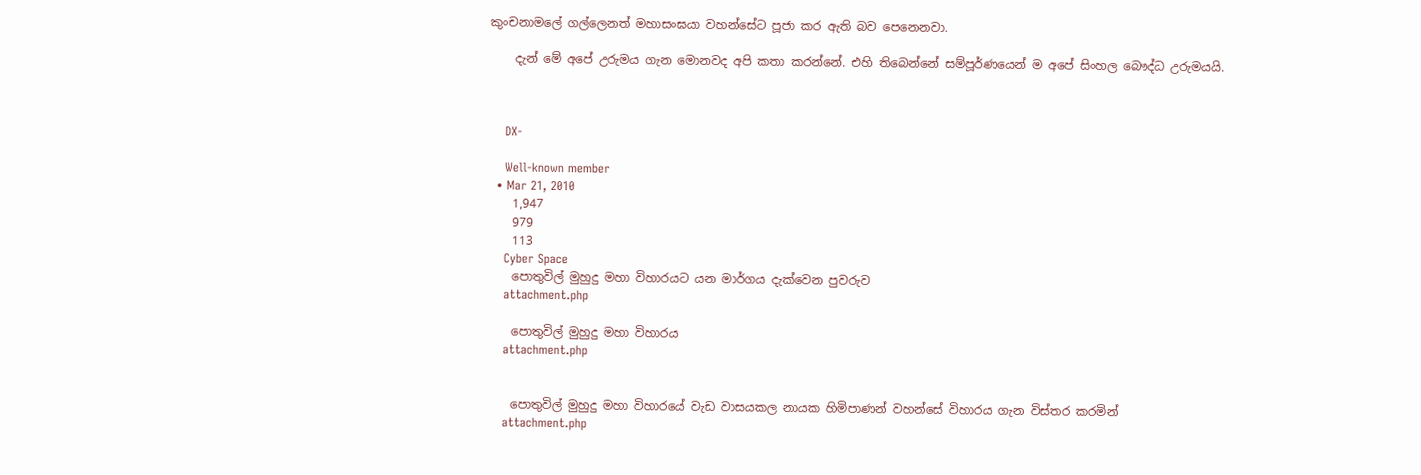කුංචනාමලේ ගල්ලෙනත් මහාසංඝයා වහන්සේට පූජා කර ඇති බව පෙනෙනවා.

    දැන් මේ අපේ උරුමය ගැන මොනවද අපි කතා කරන්නේ. එහි තිබෙන්නේ සම්පූර්ණයෙන් ම අපේ සිංහල බෞද්ධ උරුමයයි.



    DX-

    Well-known member
  • Mar 21, 2010
    1,947
    979
    113
    Cyber Space
    පොතුවිල් මුහුදු මහා විහාරයට යන මාර්ගය දැක්වෙන පුවරුව
    attachment.php

    පොතුවිල් මුහුදු මහා විහාරය
    attachment.php


    පොතුවිල් මුහුදු මහා විහාරයේ වැඩ වාසයකල නායක හිමිපාණන් වහන්සේ විහාරය ගැන විස්තර කරමින්
    attachment.php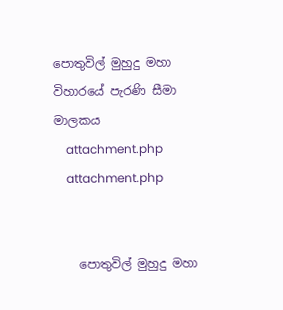පොතුවිල් මුහුදු මහා විහාරයේ පැරණි සීමා මාලකය
    attachment.php
    attachment.php


    පොතුවිල් මුහුදු මහා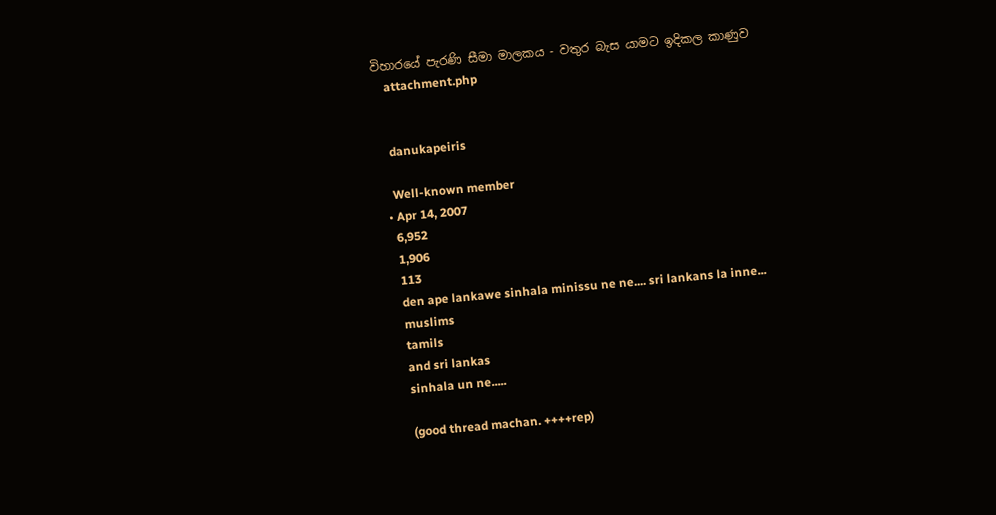විහාරයේ පැරණි සීමා මාලකය - වතුර බැස යාමට ඉදිකල කාණුව
    attachment.php


    danukapeiris

    Well-known member
  • Apr 14, 2007
    6,952
    1,906
    113
    den ape lankawe sinhala minissu ne ne.... sri lankans la inne...
    muslims
    tamils
    and sri lankas
    sinhala un ne.....

    (good thread machan. ++++rep)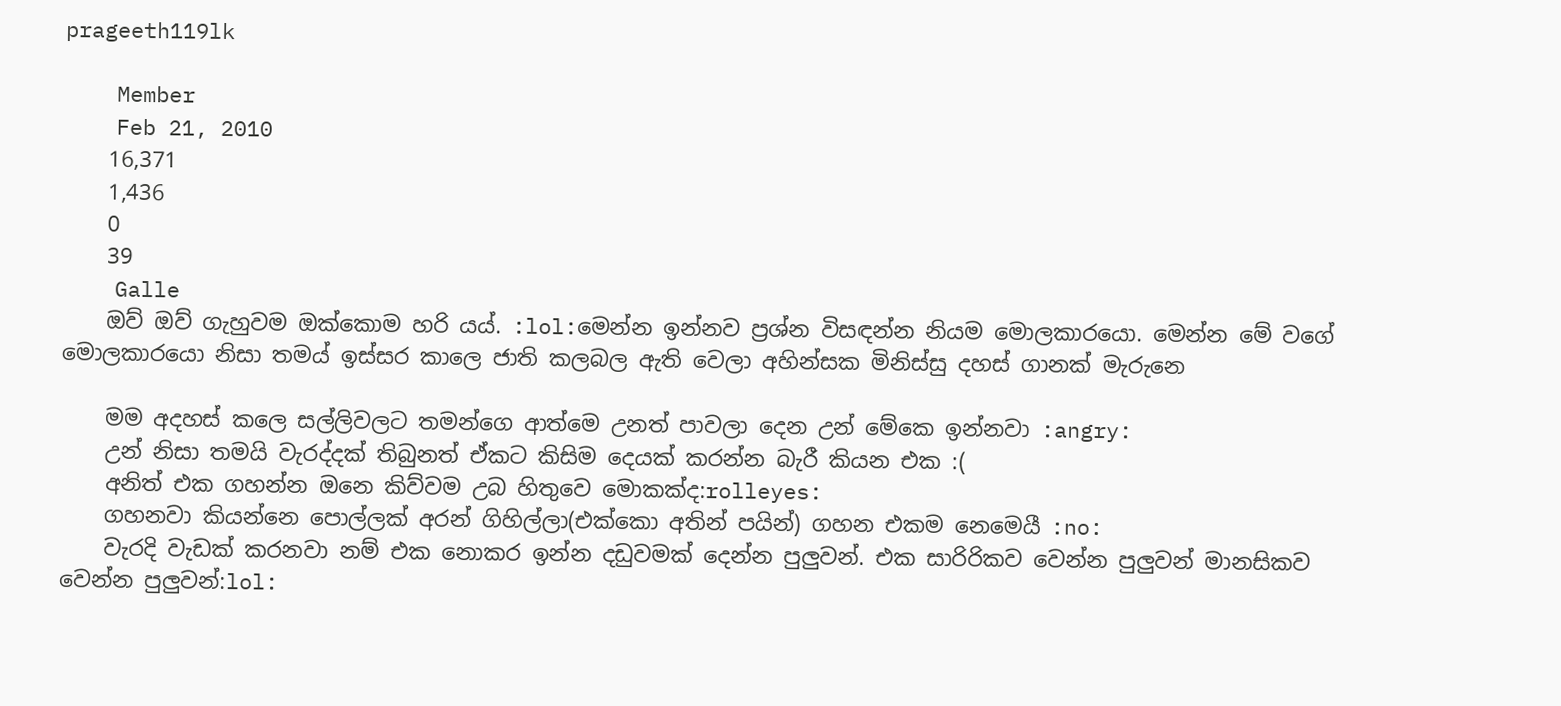prageeth119lk

    Member
    Feb 21, 2010
    16,371
    1,436
    0
    39
    Galle
    ඔව් ඔව් ගැහුවම ඔක්කොම හරි යය්. :lol:මෙන්න ඉන්නව ප්‍රශ්න විසඳන්න නියම මොලකාරයො. මෙන්න මේ වගේ මොලකාරයො නිසා තමය් ඉස්සර කාලෙ ජාති කලබල ඇති වෙලා අහින්සක මිනිස්සු දහස් ගානක් මැරුනෙ

    මම අදහස් කලෙ සල්ලිවලට තමන්ගෙ ආත්මෙ උනත් පාවලා දෙන උන් මේකෙ ඉන්නවා :angry:
    උන් නිසා තමයි වැරද්දක් තිබුනත් ඒකට කිසිම දෙයක් කරන්න බැරී කියන එක :(
    අනිත් එක ගහන්න ඔනෙ කිව්වම උබ හිතුවෙ මොකක්ද:rolleyes:
    ගහනවා කියන්නෙ පොල්ලක් අරන් ගිහිල්ලා(එක්කො අතින් පයින්) ගහන එකම නෙමෙයී :no:
    වැරදි වැඩක් කරනවා නම් එක නොකර ඉන්න දඩුවමක් දෙන්න පුලුවන්. එක සාරිරිකව වෙන්න පුලුවන් මානසිකව වෙන්න පුලුවන්:lol: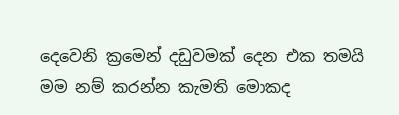දෙවෙනි ක්‍රමෙන් දඩුවමක් දෙන එක තමයි මම නම් කරන්න කැමති මොකද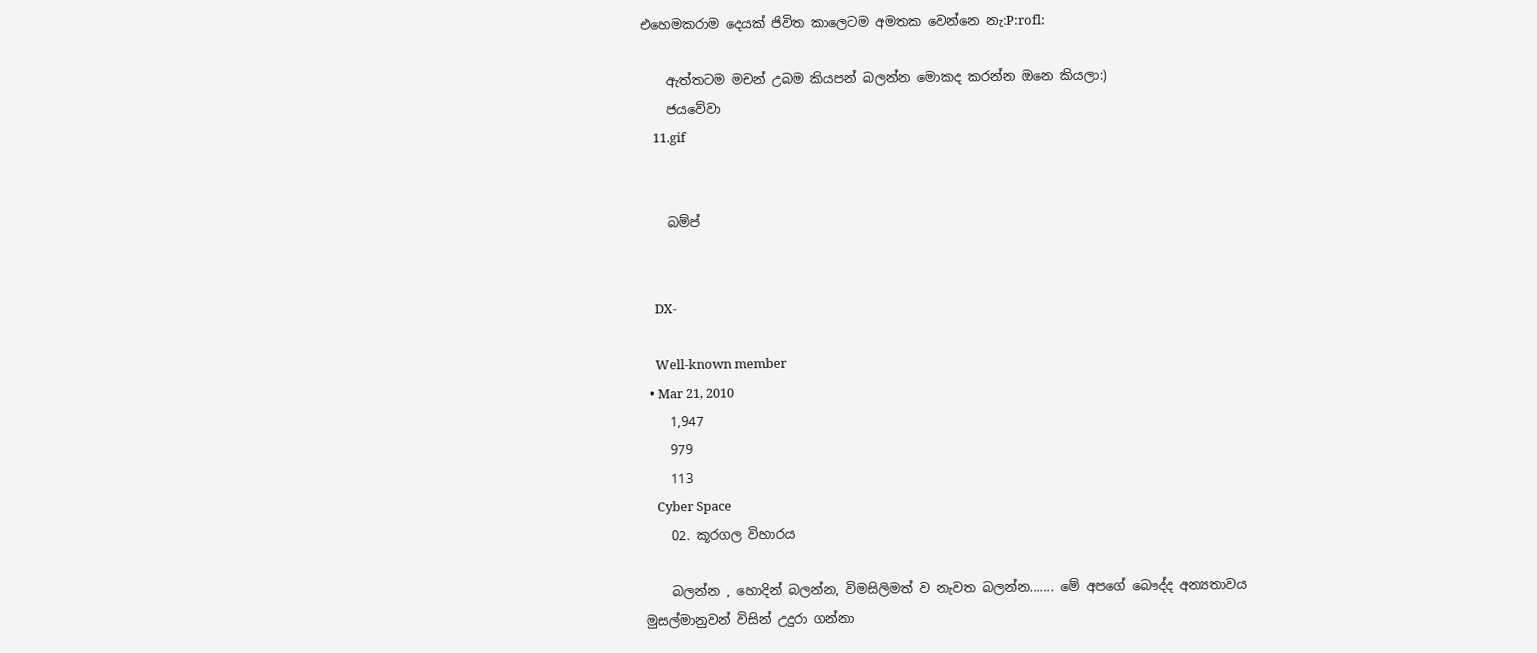එහෙමකරාම දෙයක් ජිවිත කාලෙටම අමතක වෙන්නෙ නැ:P:rofl:

    ඇත්තටම මචන් උබම කියපන් බලන්න මොකද කරන්න ඔනෙ කියලා:)
    ජයවේවා
    11.gif


    බම්ප්


    DX-

    Well-known member
  • Mar 21, 2010
    1,947
    979
    113
    Cyber Space
    02. කූරගල විහාරය

    බලන්න , හොදින් බලන්න, විමසිලිමත් ව නැවත බලන්න....... මේ අපගේ බෞද්ද අන්‍යතාවය මුසල්මානුවන් විසින් උදුරා ගන්නා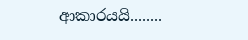ආකාරයයි........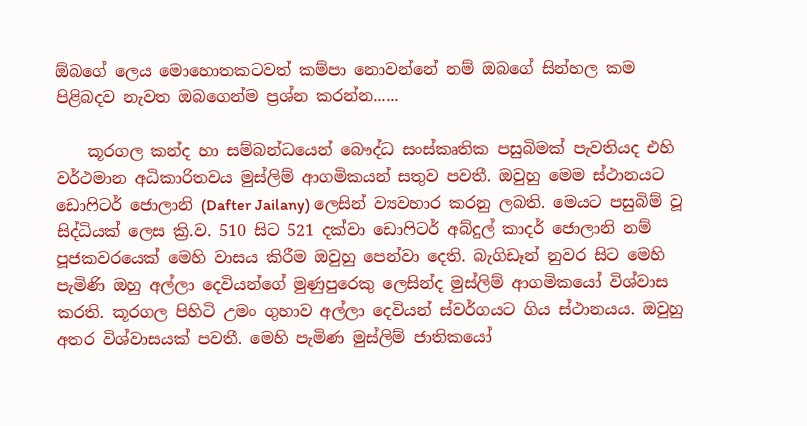ඕබගේ ලෙය මොහොතකටවත් කම්පා නොවන්නේ නම් ඔබගේ සින්හල කම පිළිබදව නැවත ඔබගෙන්ම ප්‍රශ්න කරන්න......

    කූරගල කන්ද හා සම්බන්ධයෙන් බෞද්ධ සංස්කෘතික පසුබිමක් පැවතියද එහි වර්ථමාන අධිකාරිතවය මුස්ලිම් ආගමිකයන් සතුව පවතී. ඔවුහු මෙම ස්ථානයට ඩොෆිටර් ජොලානි (Dafter Jailany) ලෙසින් ව්‍යවහාර කරනු ලබති. මෙයට පසුබිම් වූ සිද්ධියක් ලෙස ක්‍රි.ව. 510 සිට 521 දක්වා ඩොෆිටර් අබ්දුල් කාදර් ජොලානි නම් පූජකවරයෙක් මෙහි වාසය කිරීම ඔවුහු පෙන්වා දෙති. බැගිඩෑන් නුවර සිට මෙහි පැමිණි ඔහු අල්ලා දෙවියන්ගේ මුණුපුරෙකු ලෙසින්ද මුස්ලිම් ආගමිකයෝ විශ්වාස කරති. කූරගල පිහිටි උමං ගුහාව අල්ලා දෙවියන් ස්වර්ගයට ගිය ස්ථානයය. ඔවුහු අතර විශ්වාසයක් පවතී. මෙහි පැමිණ මුස්ලිම් ජාතිකයෝ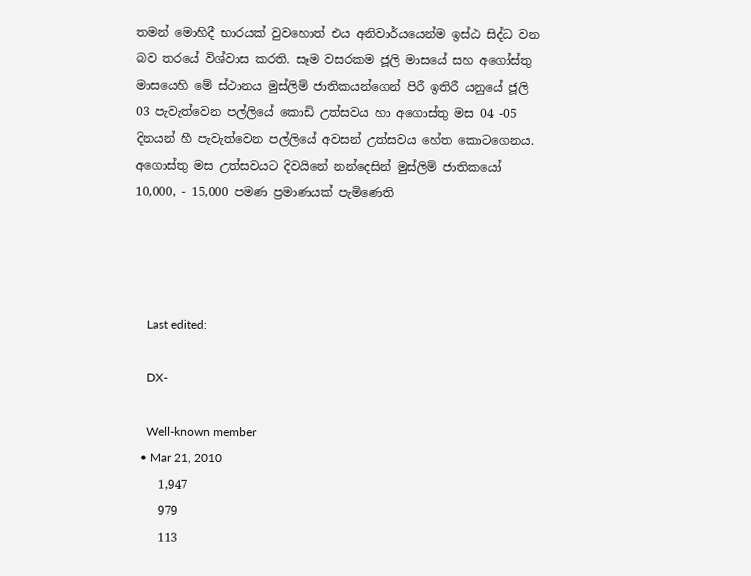තමන් මොහිදී භාරයක් වුවහොත් එය අනිවාර්යයෙන්ම ඉස්ඨ සිද්ධ වන බව තරයේ විශ්වාස කරති. සෑම වසරකම ජූලි මාසයේ සහ අගෝස්තු මාසයෙහි මේ ස්ථානය මුස්ලිම් ජාතිකයන්ගෙන් පිරී ඉතිරී යනුයේ ජූලි 03 පැවැත්වෙන පල්ලියේ කොඩි උත්සවය හා අගොස්තු මස 04 -05 දිනයන් හී පැවැත්වෙන පල්ලියේ අවසන් උත්සවය හේත කොටගෙනය. අගොස්තු මස උත්සවයට දිවයිනේ නන්දෙසින් මුස්ලිම් ජාතිකයෝ 10,000, - 15,000 පමණ ප්‍රමාණයක් පැමිණෙති




    Last edited:

    DX-

    Well-known member
  • Mar 21, 2010
    1,947
    979
    113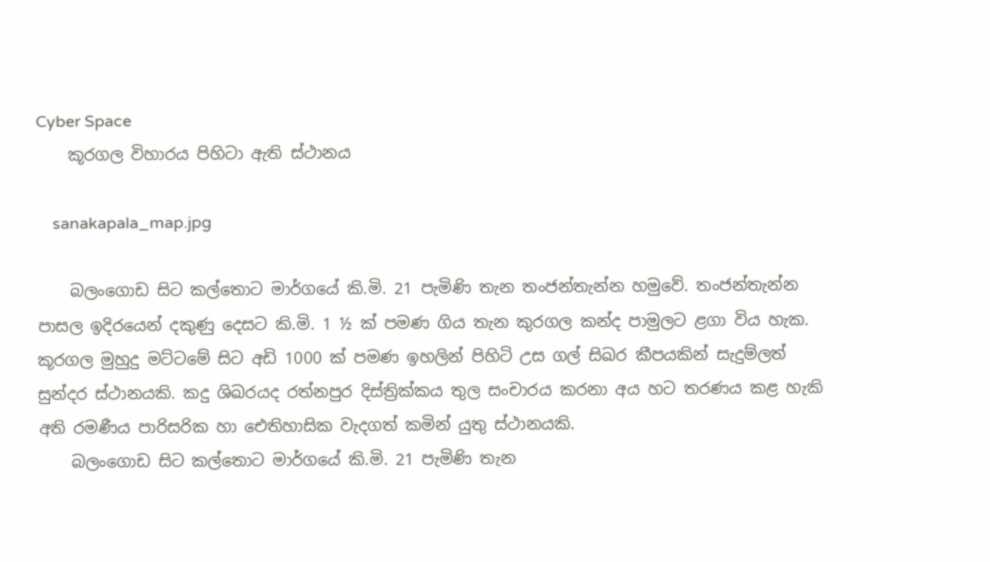Cyber Space
    කූරගල විහාරය පිහිටා ඇති ස්ථානය

    sanakapala_map.jpg

    බලංගොඩ සිට කල්තොට මාර්ගයේ කි.මි. 21 පැමිණි තැන තංජන්තැන්න හමුවේ. තංජන්තැන්න පාසල ඉදිරයෙන් දකුණු දෙසට කි.මි. 1 ½ ක් පමණ ගිය තැන කුරගල කන්ද පාමුලට ළගා විය හැක. කූරගල මුහුදු මට්ටමේ සිට අඩි 1000 ක් පමණ ඉහලින් පිහිටි උස ගල් සිඛර කීපයකින් සැදුම්ලත් සුන්දර ස්ථානයකි. කදු ශිඛරයද රත්නපුර දිස්ත්‍රික්කය තුල සංචාරය කරනා අය හට තරණය කළ හැකි අති රමණීය පාරිසරික හා ඓතිහාසික වැදගත් කමින් යුතු ස්ථානයකි.
    බලංගොඩ සිට කල්තොට මාර්ගයේ කි.මි. 21 පැමිණි තැන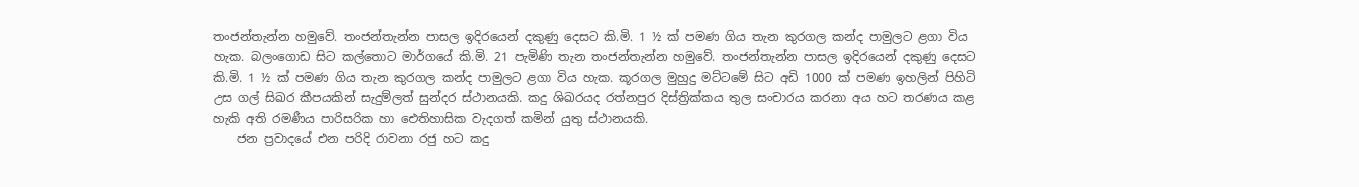තංජන්තැන්න හමුවේ. තංජන්තැන්න පාසල ඉදිරයෙන් දකුණු දෙසට කි.මි. 1 ½ ක් පමණ ගිය තැන කුරගල කන්ද පාමුලට ළගා විය හැක. බලංගොඩ සිට කල්තොට මාර්ගයේ කි.මි. 21 පැමිණි තැන තංජන්තැන්න හමුවේ. තංජන්තැන්න පාසල ඉදිරයෙන් දකුණු දෙසට කි.මි. 1 ½ ක් පමණ ගිය තැන කුරගල කන්ද පාමුලට ළගා විය හැක. කූරගල මුහුදු මට්ටමේ සිට අඩි 1000 ක් පමණ ඉහලින් පිහිටි උස ගල් සිඛර කීපයකින් සැදුම්ලත් සුන්දර ස්ථානයකි. කදු ශිඛරයද රත්නපුර දිස්ත්‍රික්කය තුල සංචාරය කරනා අය හට තරණය කළ හැකි අති රමණීය පාරිසරික හා ඓතිහාසික වැදගත් කමින් යුතු ස්ථානයකි.
    ජන ප්‍රවාදයේ එන පරිදි රාවනා රජු හට කදු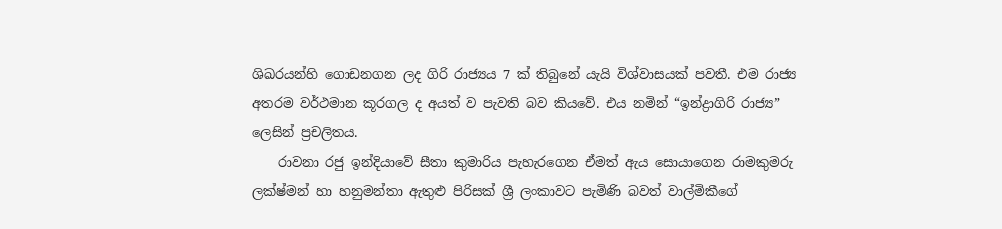ශිඛරයන්හි ගොඩනගන ලද ගිරි රාජ්‍යය 7 ක් තිබුනේ යැයි විශ්වාසයක් පවතී. එම රාජ්‍ය අතරම වර්ථමාන කූරගල ද අයත් ව පැවති බව කියවේ. එය නමින් “ඉන්ද්‍රාගිරි රාජ්‍ය” ලෙසින් ප්‍රචලිතය.
    රාවනා රජු ඉන්දියාවේ සීතා කුමාරිය පැහැරගෙන ඒමත් ඇය සොයාගෙන රාමකුමරු ලක්ෂ්මන් හා හනුමන්තා ඇතුළු පිරිසක් ශ්‍රී ලංකාවට පැමිණි බවත් වාල්මිකීගේ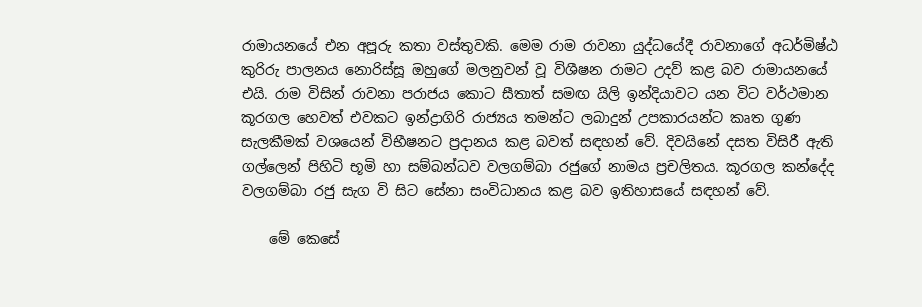රාමායනයේ එන අපූරු කතා වස්තුවකි. මෙම රාම රාවනා යුද්ධයේදී රාවනාගේ අධර්මිෂ්ඨ කුරිරු පාලනය නොරිස්සූ ඔහුගේ මලනුවන් වූ විශීෂන රාමට උදව් කළ බව රාමායනයේ එයි. රාම විසින් රාවනා පරාජය කොට සීතාත් සමඟ යිලි ඉන්දිය‍ාවට යන විට වර්ථමාන කූරගල හෙවත් එවකට ඉන්ද්‍රාගිරි රාජ්‍යය තමන්ට ලබාදුන් උපකාරයන්ට කෘත ගුණ සැලකීමක් වශයෙන් විභීෂනට ප්‍රදානය කළ බවත් සඳහන් වේ. දිවයිනේ දසත විසිරී ඇති ගල්ලෙන් පිහිටි භූමි හා සම්බන්ධව වලගම්බා රජුගේ නාමය ප්‍රචලිතය. කූරගල කන්දේද වලගම්බා රජු සැග වි සිට සේනා සංවිධානය කළ බව ඉතිහාසයේ සඳහන් වේ.

    මේ කෙසේ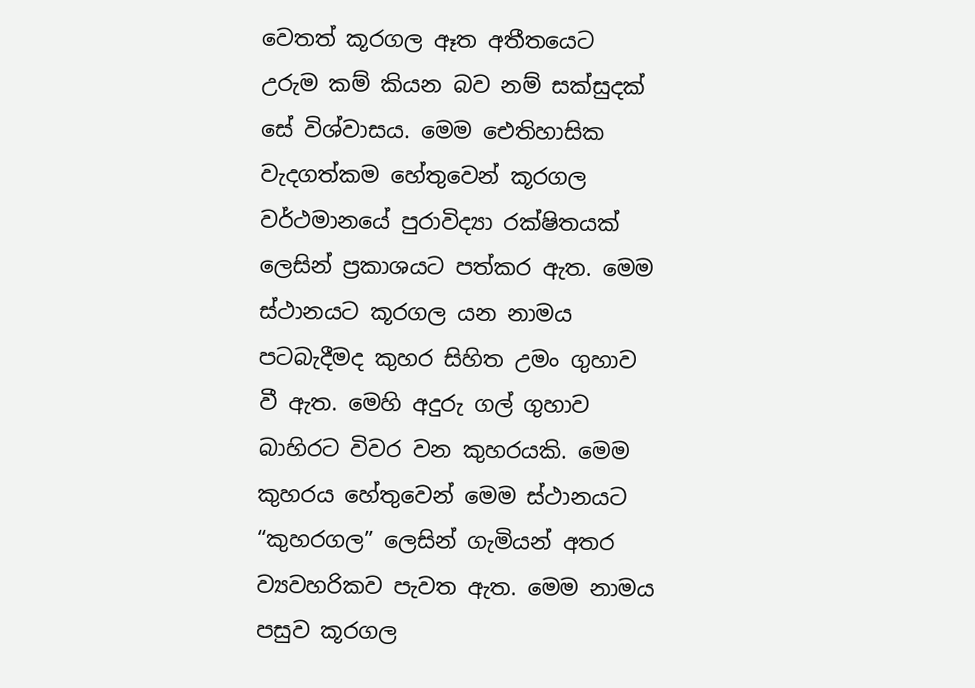වෙතත් කූරගල ඈත අතීතයෙට උරුම කම් කියන බව නම් සක්සුදක් සේ විශ්වාසය. මෙම ඓතිහාසික වැදගත්කම හේතුවෙන් කූරගල වර්ථමානයේ පුරාවිද්‍යා රක්ෂිතයක් ලෙසින් ප්‍රකාශයට පත්කර ඇත. මෙම ස්ථානයට කූරගල යන නාමය පටබැදීමද කුහර සිහිත උමං ගුහාව වී ඇත. මෙහි අදුරු ගල් ගුහාව බාහිරට විවර වන කුහරයකි. මෙම කුහරය හේතුවෙන් මෙම ස්ථානයට “කුහරගල” ලෙසින් ගැමියන් අතර ව්‍යවහරිකව පැවත ඇත. මෙම නාමය පසුව කූරගල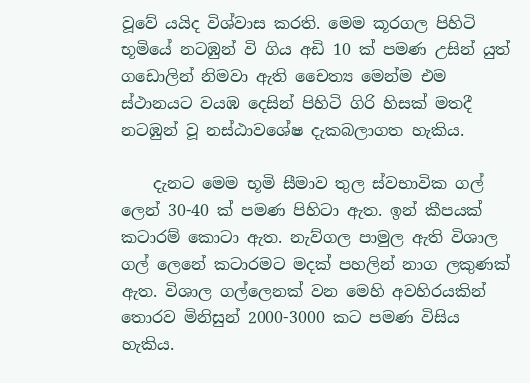වූවේ යයිද විශ්වාස කරති. මෙම කූරගල පිහිටි භූමියේ නටඹුන් වි ගිය අඩි 10 ක් පමණ උසින් යුත් ගඩොලින් නිමවා ඇති චෛත්‍ය මෙන්ම එම ස්ථානයට වයඹ දෙසින් පිහිටි ගිරි හිසක් මතදී නටඹුන් වූ නස්ඨාව‍ශේෂ දැකබලාගත හැකිය.

    දැනට මෙම භූමි සීම‍ාව තුල ස්වභාවික ගල් ලෙන් 30-40 ක් පමණ පිහිටා ඇත. ඉන් කීපයක් කටාරම් කොටා ඇත. නැව්ගල පාමුල ඇති විශාල ගල් ලෙනේ කටාරමට මදක් පහලින් නාග ලකුණක් ඇත. විශාල ගල්ලෙනක් වන මෙහි අවහිරයකින් තොරව මිනිසුන් 2000-3000 කට පමණ විසිය හැකිය.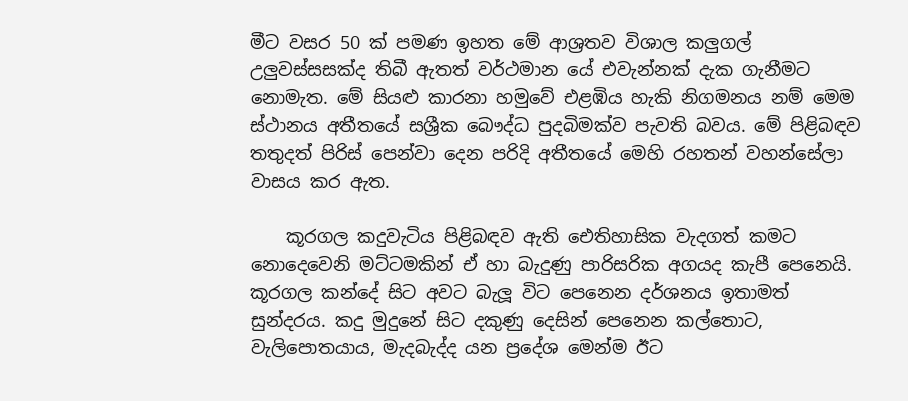මීට වසර 50 ක් පමණ ඉහත මේ ආශ්‍රතව විශාල කලුගල් උලුවස්සසක්ද තිබී ඇතත් වර්ථමාන යේ එවැන්නක් දැක ගැනීමට නොමැත. මේ සියළු කාරනා හමුවේ එළඹිය හැකි නිගමනය නම් මෙම ස්ථානය අතීතයේ සශ්‍රීක බෞද්ධ පුදබිමක්ව පැවති බවය. මේ පිළිබඳව තතුදත් පිරිස් පෙන්වා දෙන පරිදි අතීතයේ මෙහි රහතන් වහන්සේලා වාසය කර ඇත.

    කූරගල කදුවැටිය පිළිබඳව ඇති ඓතිහාසික වැදගත් කමට නොදෙවෙනි මට්ටමකින් ඒ හා බැදුණු පාරිසරික අගයද කැපී පෙනෙයි. කූරගල කන්දේ සිට අවට බැලූ විට පෙනෙන දර්ශනය ඉතාමත් සුන්දරය. කදු මුදුනේ සිට දකුණු දෙසින් පෙනෙන කල්තොට, වැලිපොතයාය, මැදබැද්ද යන ප්‍රදේශ මෙන්ම ඊට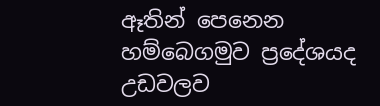ඈතින් පෙනෙන හම්බෙගමුව ප්‍රදේශයද උඩවලව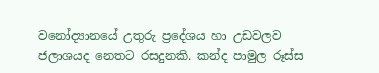වනෝද්‍යානයේ උතුරු ප්‍රදේශය හා උඩවලව ජලාශයද නෙතට රසදුනකි. කන්ද පාමුල රූස්ස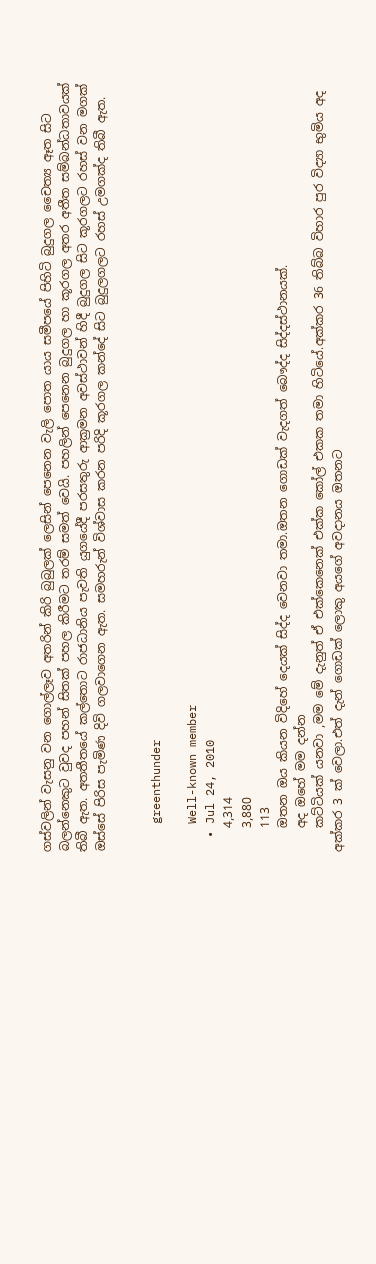ගස්වලින් වැසනු වන ගොල්ලෑව අතරින් කිරි බුබුලක් ලෙසින් පෙනෙන වැලි පොත යාය සමීපයේ පිහිටි බුදුගල චෛත්‍ය ඈත සිට බලන්නෙකුට වුවද පහන් සිතක් පහල කිරීමට තරම් සමත් වෙයි. පහලින් පෙනෙන බුදුගල හා කූරගල අතර අතීත සම්බන්ධතාවයක් තිබී ඇත. අතතීතයේ කල්තොට රාජධානිය පැවති යුගයේදී පරසතුරු ආක්‍රමන අවස්ථාවන් හිදී බුදුගල සිට කූරගලට රහස් වන මගක් ඔස්සේ පිරිස පැමිණ දිවි ගලවාගෙන ඇත. සමහරුන් විශ්වාස කරන පරිදි කූරගල කන්දේ සිට බුදුලගලට රහස් උමගක්ද තිබී ඇත.


    greenthunder

    Well-known member
  • Jul 24, 2010
    4,314
    3,880
    113
    ඔතන ඔය කියන විදිහේ දෙයක් සිද්ද වෙනවා තමා.ඔතන ගොඩක් වැදගත් බෞද්ද සිද්දස්ථානයක්.
    අද ඔහේ මම දන්න
    කට්ටියක් යනවා ,මම මේ දැනුත් ඒ එක්කෙනෙක් එක්ක කෝල් එකක තමා හිටියේ.අක්කර 36 තිබ්බ විහාර පුර විද්‍යා භුමිය අද අක්කර 3 ක් වෙලා.එත් දැන් ගොඩක් ලොකු අයගේ අවදානය ඔතනට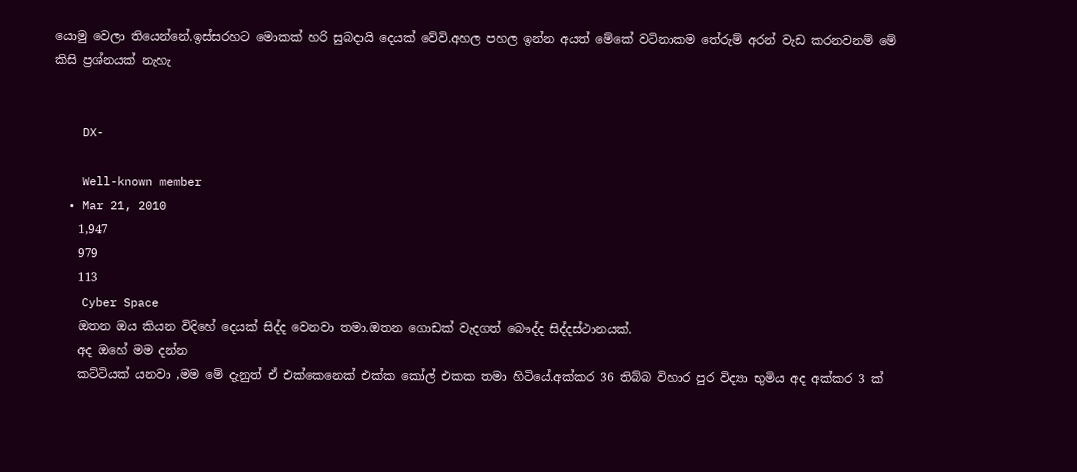යොමු වෙලා තියෙන්නේ.ඉස්සරහට මොකක් හරි සුබදායි දෙයක් වේවි.අහල පහල ඉන්න අයත් මේකේ වටිනාකම තේරුම් අරන් වැඩ කරනවනම් මේ කිසි ප්‍රශ්නයක් නැහැ


    DX-

    Well-known member
  • Mar 21, 2010
    1,947
    979
    113
    Cyber Space
    ඔතන ඔය කියන විදිහේ දෙයක් සිද්ද වෙනවා තමා.ඔතන ගොඩක් වැදගත් බෞද්ද සිද්දස්ථානයක්.
    අද ඔහේ මම දන්න
    කට්ටියක් යනවා ,මම මේ දැනුත් ඒ එක්කෙනෙක් එක්ක කෝල් එකක තමා හිටියේ.අක්කර 36 තිබ්බ විහාර පුර විද්‍යා භුමිය අද අක්කර 3 ක්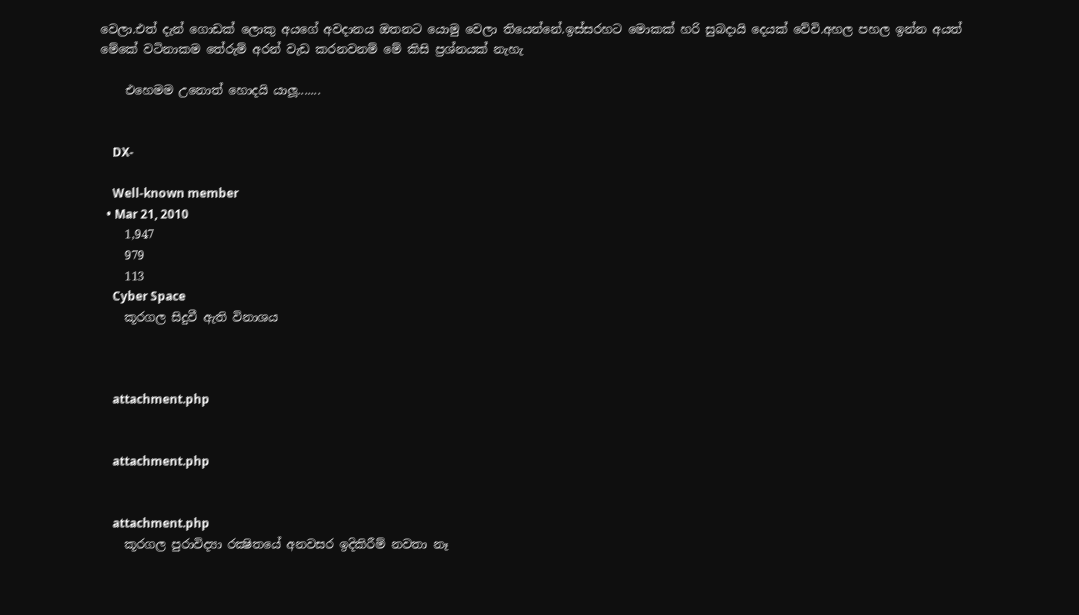වෙලා.එත් දැන් ගොඩක් ලොකු අයගේ අවදානය ඔතනට යොමු වෙලා තියෙන්නේ.ඉස්සරහට මොකක් හරි සුබදායි දෙයක් වේවි.අහල පහල ඉන්න අයත් මේකේ වටිනාකම තේරුම් අරන් වැඩ කරනවනම් මේ කිසි ප්‍රශ්නයක් නැහැ

    එහෙමම උනොත් හොදයි යාලූ.......


    DX-

    Well-known member
  • Mar 21, 2010
    1,947
    979
    113
    Cyber Space
    කූරගල සිදුවී ඇති විනාශය



    attachment.php


    attachment.php


    attachment.php
    කූරගල පුරාවිද්‍යා රක්‍ෂිතයේ අනවසර ඉදිකිරීම් නවතා නෑ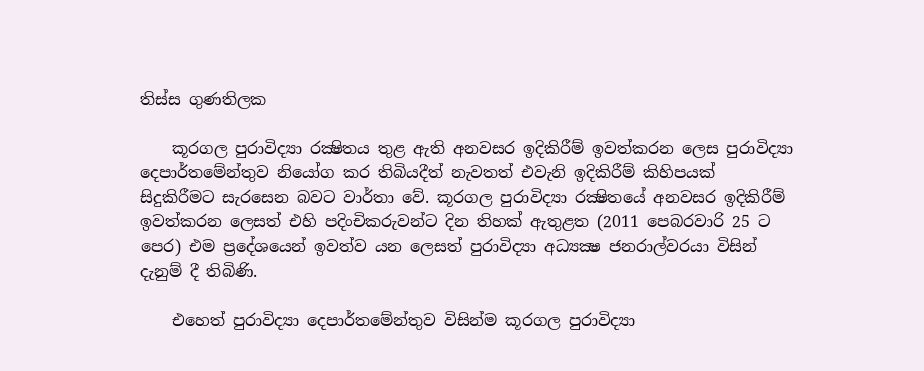තිස්‌ස ගුණතිලක

    කූරගල පුරාවිද්‍යා රක්‍ෂිතය තුළ ඇති අනවසර ඉදිකිරීම් ඉවත්කරන ලෙස පුරාවිද්‍යා දෙපාර්තමේන්තුව නියෝග කර තිබියදීත් නැවතත් එවැනි ඉදිකිරීම් කිහිපයක්‌ සිදුකිරීමට සැරසෙන බවට වාර්තා වේ. කූරගල පුරාවිද්‍යා රක්‍ෂිතයේ අනවසර ඉදිකිරීම් ඉවත්කරන ලෙසත් එහි පදිංචිකරුවන්ට දින තිහක්‌ ඇතුළත (2011 පෙබරවාරි 25 ට පෙර) එම ප්‍රදේශයෙන් ඉවත්ව යන ලෙසත් පුරාවිද්‍යා අධ්‍යක්‍ෂ ජනරාල්වරයා විසින් දැනුම් දී තිබිණි.

    එහෙත් පුරාවිද්‍යා දෙපාර්තමේන්තුව විසින්ම කූරගල පුරාවිද්‍යා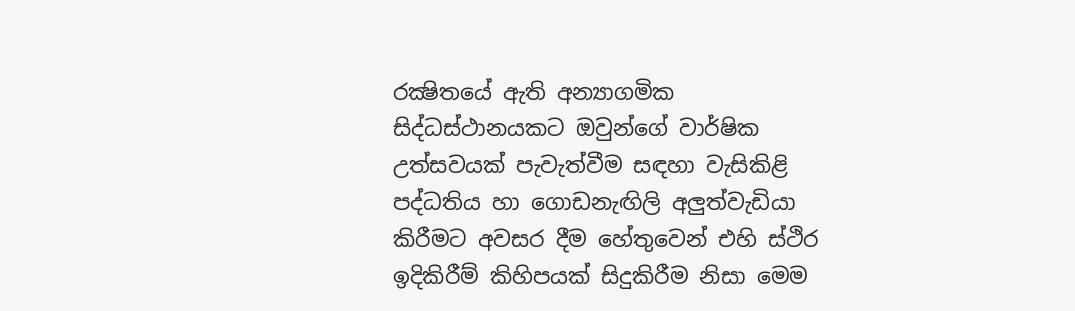රක්‍ෂිතයේ ඇති අන්‍යාගමික සිද්ධස්‌ථානයකට ඔවුන්ගේ වාර්ෂික උත්සවයක්‌ පැවැත්වීම සඳහා වැසිකිළි පද්ධතිය හා ගොඩනැඟිලි අලුත්වැඩියා කිරීමට අවසර දීම හේතුවෙන් එහි ස්‌ථිර ඉදිකිරීම් කිහිපයක්‌ සිදුකිරීම නිසා මෙම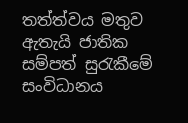තත්ත්වය මතුව ඇතැයි ජාතික සම්පත් සුරැකීමේ සංවිධානය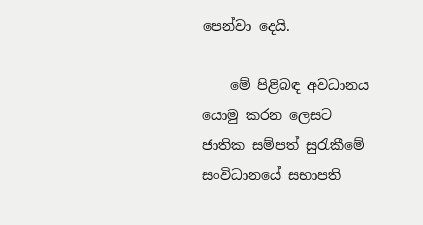පෙන්වා දෙයි.

    මේ පිළිබඳ අවධානය යොමු කරන ලෙසට ජාතික සම්පත් සුරැකීමේ සංවිධානයේ සභාපති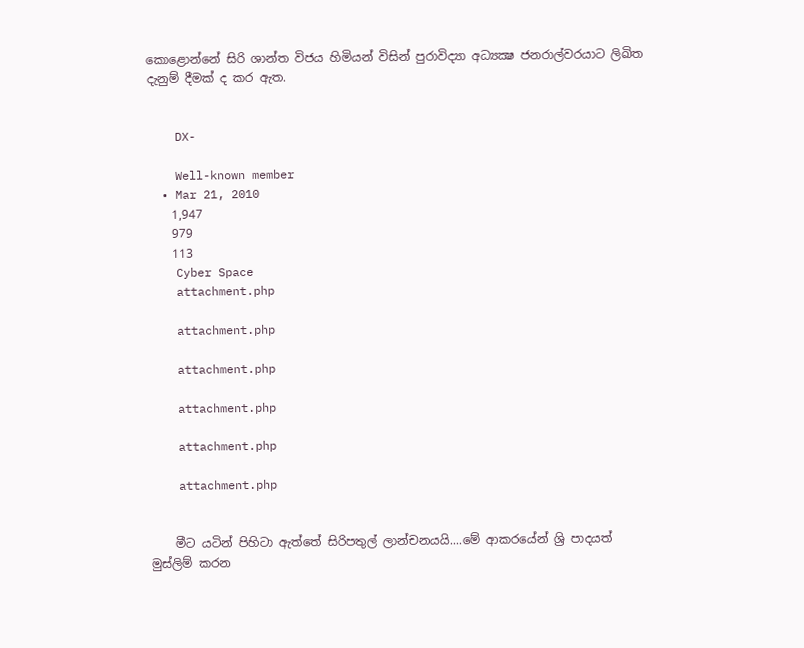කොළොන්නේ සිරි ශාන්ත විජය හිමියන් විසින් පුරාවිද්‍යා අධ්‍යක්‍ෂ ජනරාල්වරයාට ලිඛිත දැනුම් දීමක්‌ ද කර ඇත.


    DX-

    Well-known member
  • Mar 21, 2010
    1,947
    979
    113
    Cyber Space
    attachment.php

    attachment.php

    attachment.php

    attachment.php

    attachment.php

    attachment.php


    මීට යටින් පිහිටා ඇත්තේ සිරිපතුල් ලාන්චනයයි....මේ ආකරයේන් ශ්‍රි පාදයත් මුස්ලිම් කරන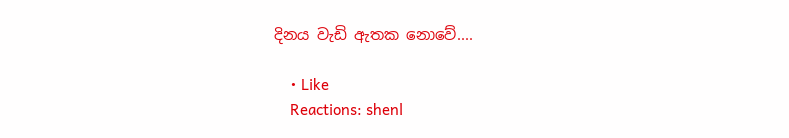දිනය වැඩි ඇතක නොවේ....

    • Like
    Reactions: shenl